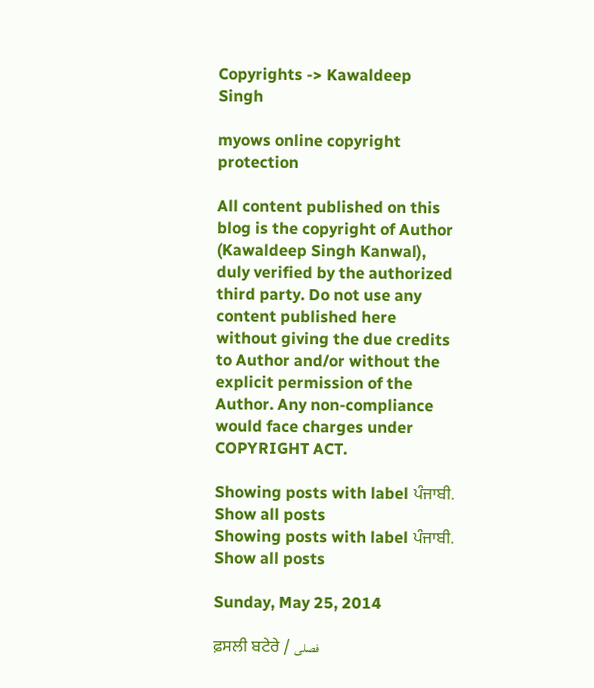Copyrights -> Kawaldeep Singh

myows online copyright protection

All content published on this blog is the copyright of Author (Kawaldeep Singh Kanwal), duly verified by the authorized third party. Do not use any content published here without giving the due credits to Author and/or without the explicit permission of the Author. Any non-compliance would face charges under COPYRIGHT ACT.

Showing posts with label ਪੰਜਾਬੀ. Show all posts
Showing posts with label ਪੰਜਾਬੀ. Show all posts

Sunday, May 25, 2014

ਫ਼ਸਲੀ ਬਟੇਰੇ / فصلی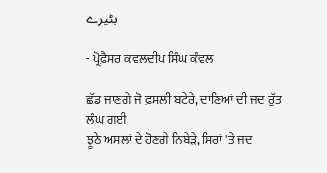بٹیرے

- ਪ੍ਰੋਫ਼ੈਸਰ ਕਵਲਦੀਪ ਸਿੰਘ ਕੰਵਲ

ਛੱਡ ਜਾਣਗੇ ਜੋ ਫ਼ਸਲੀ ਬਟੇਰੇ, ਦਾਣਿਆਂ ਦੀ ਜਦ ਰੁੱਤ ਲੰਘ ਗਈ
ਝੂਠੇ ਅਸਲਾਂ ਦੇ ਹੋਣਗੇ ਨਿਬੇੜੇ, ਸਿਰਾਂ 'ਤੇ ਜਦ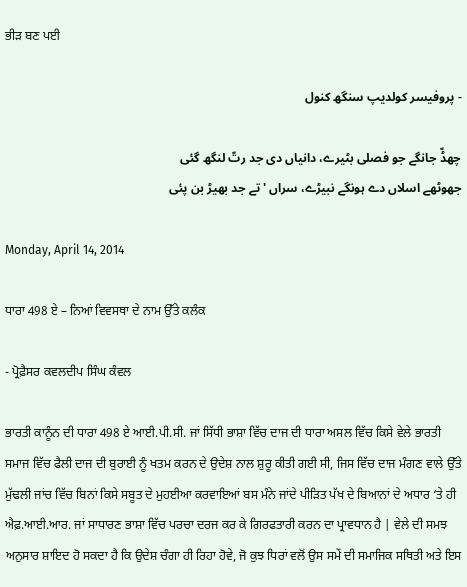ਭੀੜ ਬਣ ਪਈ

- پروفیسر کولدیپ سنگھ کنول

چھڈّ جانگے جو فصلی بٹیرے، دانیاں دی جد رتّ لنگھ گئی
جھوٹھے اسلاں دے ہونگے نبیڑے، سراں 'تے جد بھیڑ بن پئی

Monday, April 14, 2014

ਧਾਰਾ 498 ਏ – ਨਿਆਂ ਵਿਵਸਥਾ ਦੇ ਨਾਮ ਉੱਤੇ ਕਲੰਕ

- ਪ੍ਰੋਫ਼ੈਸਰ ਕਵਲਦੀਪ ਸਿੰਘ ਕੰਵਲ

ਭਾਰਤੀ ਕਾਨੂੰਨ ਦੀ ਧਾਰਾ 498 ਏ ਆਈ.ਪੀ.ਸੀ. ਜਾਂ ਸਿੱਧੀ ਭਾਸ਼ਾ ਵਿੱਚ ਦਾਜ ਦੀ ਧਾਰਾ ਅਸਲ ਵਿੱਚ ਕਿਸੇ ਵੇਲੇ ਭਾਰਤੀ ਸਮਾਜ ਵਿੱਚ ਫੈਲੀ ਦਾਜ ਦੀ ਬੁਰਾਈ ਨੂੰ ਖਤਮ ਕਰਨ ਦੇ ਉਦੇਸ਼ ਨਾਲ ਸ਼ੁਰੂ ਕੀਤੀ ਗਈ ਸੀ, ਜਿਸ ਵਿੱਚ ਦਾਜ ਮੰਗਣ ਵਾਲੇ ਉੱਤੇ ਮੁੱਢਲੀ ਜਾਂਚ ਵਿੱਚ ਬਿਨਾਂ ਕਿਸੇ ਸਬੂਤ ਦੇ ਮੁਹਈਆ ਕਰਵਾਇਆਂ ਬਸ ਮੰਨੇ ਜਾਂਦੇ ਪੀੜਿਤ ਪੱਖ ਦੇ ਬਿਆਨਾਂ ਦੇ ਅਧਾਰ ‘ਤੇ ਹੀ ਐਫ਼.ਆਈ.ਆਰ. ਜਾਂ ਸਾਧਾਰਣ ਭਾਸ਼ਾ ਵਿੱਚ ਪਰਚਾ ਦਰਜ ਕਰ ਕੇ ਗਿਰਫਤਾਰੀ ਕਰਨ ਦਾ ਪ੍ਰਾਵਧਾਨ ਹੈ | ਵੇਲੇ ਦੀ ਸਮਝ ਅਨੁਸਾਰ ਸ਼ਾਇਦ ਹੋ ਸਕਦਾ ਹੈ ਕਿ ਉਦੇਸ਼ ਚੰਗਾ ਹੀ ਰਿਹਾ ਹੋਵੇ, ਜੋ ਕੁਝ ਧਿਰਾਂ ਵਲੋਂ ਉਸ ਸਮੇਂ ਦੀ ਸਮਾਜਿਕ ਸਥਿਤੀ ਅਤੇ ਇਸ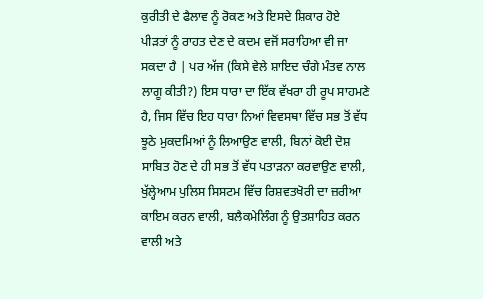ਕੁਰੀਤੀ ਦੇ ਫੈਲਾਵ ਨੂੰ ਰੋਕਣ ਅਤੇ ਇਸਦੇ ਸ਼ਿਕਾਰ ਹੋਏ ਪੀੜਤਾਂ ਨੂੰ ਰਾਹਤ ਦੇਣ ਦੇ ਕਦਮ ਵਜੋਂ ਸਰਾਹਿਆ ਵੀ ਜਾ ਸਕਦਾ ਹੈ | ਪਰ ਅੱਜ (ਕਿਸੇ ਵੇਲੇ ਸ਼ਾਇਦ ਚੰਗੇ ਮੰਤਵ ਨਾਲ ਲਾਗੂ ਕੀਤੀ?) ਇਸ ਧਾਰਾ ਦਾ ਇੱਕ ਵੱਖਰਾ ਹੀ ਰੂਪ ਸਾਹਮਣੇ ਹੈ, ਜਿਸ ਵਿੱਚ ਇਹ ਧਾਰਾ ਨਿਆਂ ਵਿਵਸਥਾ ਵਿੱਚ ਸਭ ਤੋਂ ਵੱਧ ਝੂਠੇ ਮੁਕਦਮਿਆਂ ਨੂੰ ਲਿਆਉਣ ਵਾਲੀ, ਬਿਨਾਂ ਕੋਈ ਦੋਸ਼ ਸਾਬਿਤ ਹੋਣ ਦੇ ਹੀ ਸਭ ਤੋਂ ਵੱਧ ਪਤਾੜਨਾ ਕਰਵਾਉਣ ਵਾਲੀ, ਖੁੱਲ੍ਹੇਆਮ ਪੁਲਿਸ ਸਿਸਟਮ ਵਿੱਚ ਰਿਸ਼ਵਤਖੋਰੀ ਦਾ ਜ਼ਰੀਆ ਕਾਇਮ ਕਰਨ ਵਾਲੀ, ਬਲੈਕਮੇਲਿੰਗ ਨੂੰ ਉਤਸ਼ਾਹਿਤ ਕਰਨ ਵਾਲੀ ਅਤੇ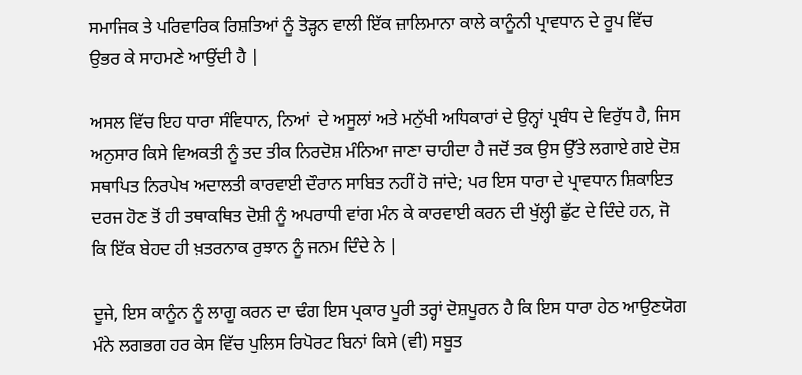ਸਮਾਜਿਕ ਤੇ ਪਰਿਵਾਰਿਕ ਰਿਸ਼ਤਿਆਂ ਨੂੰ ਤੋੜ੍ਹਨ ਵਾਲੀ ਇੱਕ ਜ਼ਾਲਿਮਾਨਾ ਕਾਲੇ ਕਾਨੂੰਨੀ ਪ੍ਰਾਵਧਾਨ ਦੇ ਰੂਪ ਵਿੱਚ ਉਭਰ ਕੇ ਸਾਹਮਣੇ ਆਉਂਦੀ ਹੈ |

ਅਸਲ ਵਿੱਚ ਇਹ ਧਾਰਾ ਸੰਵਿਧਾਨ, ਨਿਆਂ  ਦੇ ਅਸੂਲਾਂ ਅਤੇ ਮਨੁੱਖੀ ਅਧਿਕਾਰਾਂ ਦੇ ਉਨ੍ਹਾਂ ਪ੍ਰਬੰਧ ਦੇ ਵਿਰੁੱਧ ਹੈ, ਜਿਸ ਅਨੁਸਾਰ ਕਿਸੇ ਵਿਅਕਤੀ ਨੂੰ ਤਦ ਤੀਕ ਨਿਰਦੋਸ਼ ਮੰਨਿਆ ਜਾਣਾ ਚਾਹੀਦਾ ਹੈ ਜਦੋਂ ਤਕ ਉਸ ਉੱਤੇ ਲਗਾਏ ਗਏ ਦੋਸ਼ ਸਥਾਪਿਤ ਨਿਰਪੇਖ ਅਦਾਲਤੀ ਕਾਰਵਾਈ ਦੌਰਾਨ ਸਾਬਿਤ ਨਹੀਂ ਹੋ ਜਾਂਦੇ; ਪਰ ਇਸ ਧਾਰਾ ਦੇ ਪ੍ਰਾਵਧਾਨ ਸ਼ਿਕਾਇਤ ਦਰਜ ਹੋਣ ਤੋਂ ਹੀ ਤਥਾਕਥਿਤ ਦੋਸ਼ੀ ਨੂੰ ਅਪਰਾਧੀ ਵਾਂਗ ਮੰਨ ਕੇ ਕਾਰਵਾਈ ਕਰਨ ਦੀ ਖੁੱਲ੍ਹੀ ਛੁੱਟ ਦੇ ਦਿੰਦੇ ਹਨ, ਜੋ ਕਿ ਇੱਕ ਬੇਹਦ ਹੀ ਖ਼ਤਰਨਾਕ ਰੁਝਾਨ ਨੂੰ ਜਨਮ ਦਿੰਦੇ ਨੇ |

ਦੂਜੇ, ਇਸ ਕਾਨੂੰਨ ਨੂੰ ਲਾਗੂ ਕਰਨ ਦਾ ਢੰਗ ਇਸ ਪ੍ਰਕਾਰ ਪੂਰੀ ਤਰ੍ਹਾਂ ਦੋਸ਼ਪੂਰਨ ਹੈ ਕਿ ਇਸ ਧਾਰਾ ਹੇਠ ਆਉਣਯੋਗ ਮੰਨੇ ਲਗਭਗ ਹਰ ਕੇਸ ਵਿੱਚ ਪੁਲਿਸ ਰਿਪੋਰਟ ਬਿਨਾਂ ਕਿਸੇ (ਵੀ) ਸਬੂਤ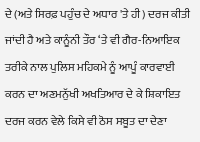ਦੇ (ਅਤੇ ਸਿਰਫ਼ ਪਹੁੰਚ ਦੇ ਅਧਾਰ 'ਤੇ ਹੀ) ਦਰਜ ਕੀਤੀ ਜਾਂਦੀ ਹੈ ਅਤੇ ਕਾਨੂੰਨੀ ਤੌਰ ‘ਤੇ ਵੀ ਗੈਰ-ਨਿਆਇਕ ਤਰੀਕੇ ਨਾਲ ਪੁਲਿਸ ਮਹਿਕਮੇ ਨੂੰ ਆਪੂੰ ਕਾਰਵਾਈ ਕਰਨ ਦਾ ਅਣਮਨੁੱਖੀ ਅਖਤਿਆਰ ਦੇ ਕੇ ਸ਼ਿਕਾਇਤ ਦਰਜ ਕਰਨ ਵੇਲੇ ਕਿਸੇ ਵੀ ਠੋਸ ਸਬੂਤ ਦਾ ਦੇਣਾ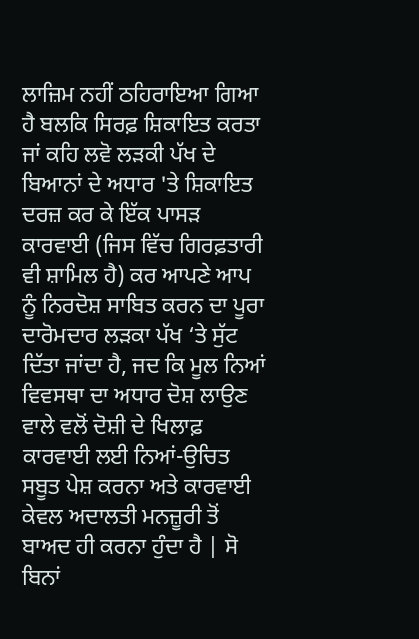ਲਾਜ਼ਿਮ ਨਹੀਂ ਠਹਿਰਾਇਆ ਗਿਆ ਹੈ ਬਲਕਿ ਸਿਰਫ਼ ਸ਼ਿਕਾਇਤ ਕਰਤਾ ਜਾਂ ਕਹਿ ਲਵੋ ਲੜਕੀ ਪੱਖ ਦੇ ਬਿਆਨਾਂ ਦੇ ਅਧਾਰ 'ਤੇ ਸ਼ਿਕਾਇਤ ਦਰਜ਼ ਕਰ ਕੇ ਇੱਕ ਪਾਸੜ ਕਾਰਵਾਈ (ਜਿਸ ਵਿੱਚ ਗਿਰਫ਼ਤਾਰੀ ਵੀ ਸ਼ਾਮਿਲ ਹੈ) ਕਰ ਆਪਣੇ ਆਪ ਨੂੰ ਨਿਰਦੋਸ਼ ਸਾਬਿਤ ਕਰਨ ਦਾ ਪੂਰਾ ਦਾਰੋਮਦਾਰ ਲੜਕਾ ਪੱਖ ‘ਤੇ ਸੁੱਟ ਦਿੱਤਾ ਜਾਂਦਾ ਹੈ, ਜਦ ਕਿ ਮੂਲ ਨਿਆਂ ਵਿਵਸਥਾ ਦਾ ਅਧਾਰ ਦੋਸ਼ ਲਾਉਣ ਵਾਲੇ ਵਲੋਂ ਦੋਸ਼ੀ ਦੇ ਖਿਲਾਫ਼ ਕਾਰਵਾਈ ਲਈ ਨਿਆਂ-ਉਚਿਤ ਸਬੂਤ ਪੇਸ਼ ਕਰਨਾ ਅਤੇ ਕਾਰਵਾਈ ਕੇਵਲ ਅਦਾਲਤੀ ਮਨਜ਼ੂਰੀ ਤੋਂ ਬਾਅਦ ਹੀ ਕਰਨਾ ਹੁੰਦਾ ਹੈ | ਸੋ ਬਿਨਾਂ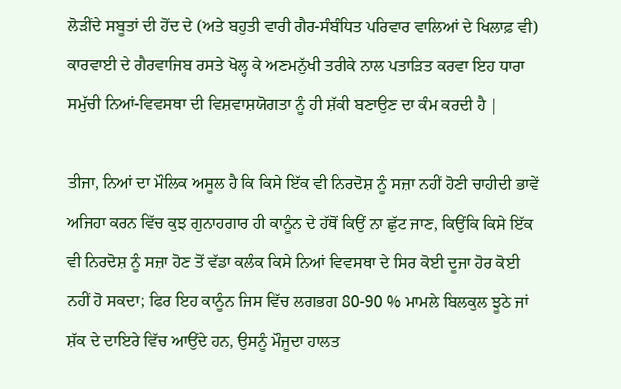ਲੋੜੀਂਦੇ ਸਬੂਤਾਂ ਦੀ ਹੋਂਦ ਦੇ (ਅਤੇ ਬਹੁਤੀ ਵਾਰੀ ਗੈਰ-ਸੰਬੰਧਿਤ ਪਰਿਵਾਰ ਵਾਲਿਆਂ ਦੇ ਖਿਲਾਫ਼ ਵੀ) ਕਾਰਵਾਈ ਦੇ ਗੈਰਵਾਜਿਬ ਰਸਤੇ ਖੋਲ੍ਹ ਕੇ ਅਣਮਨੁੱਖੀ ਤਰੀਕੇ ਨਾਲ ਪਤਾੜਿਤ ਕਰਵਾ ਇਹ ਧਾਰਾ ਸਮੁੱਚੀ ਨਿਆਂ-ਵਿਵਸਥਾ ਦੀ ਵਿਸ਼ਵਾਸ਼ਯੋਗਤਾ ਨੂੰ ਹੀ ਸ਼ੱਕੀ ਬਣਾਉਣ ਦਾ ਕੰਮ ਕਰਦੀ ਹੈ |

ਤੀਜਾ, ਨਿਆਂ ਦਾ ਮੌਲਿਕ ਅਸੂਲ ਹੈ ਕਿ ਕਿਸੇ ਇੱਕ ਵੀ ਨਿਰਦੋਸ਼ ਨੂੰ ਸਜ਼ਾ ਨਹੀਂ ਹੋਣੀ ਚਾਹੀਦੀ ਭਾਵੇਂ ਅਜਿਹਾ ਕਰਨ ਵਿੱਚ ਕੁਝ ਗੁਨਾਹਗਾਰ ਹੀ ਕਾਨੂੰਨ ਦੇ ਹੱਥੋਂ ਕਿਉਂ ਨਾ ਛੁੱਟ ਜਾਣ, ਕਿਉਂਕਿ ਕਿਸੇ ਇੱਕ ਵੀ ਨਿਰਦੋਸ਼ ਨੂੰ ਸਜ਼ਾ ਹੋਣ ਤੋਂ ਵੱਡਾ ਕਲੰਕ ਕਿਸੇ ਨਿਆਂ ਵਿਵਸਥਾ ਦੇ ਸਿਰ ਕੋਈ ਦੂਜਾ ਹੋਰ ਕੋਈ ਨਹੀਂ ਹੋ ਸਕਦਾ; ਫਿਰ ਇਹ ਕਾਨੂੰਨ ਜਿਸ ਵਿੱਚ ਲਗਭਗ 80-90 % ਮਾਮਲੇ ਬਿਲਕੁਲ ਝੂਠੇ ਜਾਂ ਸ਼ੱਕ ਦੇ ਦਾਇਰੇ ਵਿੱਚ ਆਉਂਦੇ ਹਨ, ਉਸਨੂੰ ਮੌਜੂਦਾ ਹਾਲਤ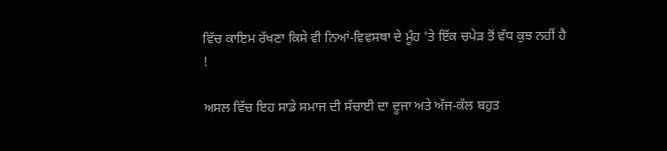ਵਿੱਚ ਕਾਇਮ ਰੱਖਣਾ ਕਿਸੇ ਵੀ ਨਿਆਂ-ਵਿਵਸਥਾ ਦੇ ਮੂੰਹ 'ਤੇ ਇੱਕ ਚਪੇੜ ਤੋਂ ਵੱਧ ਕੁਝ ਨਹੀਂ ਹੈ !

ਅਸਲ ਵਿੱਚ ਇਹ ਸਾਡੇ ਸਮਾਜ ਦੀ ਸੱਚਾਈ ਦਾ ਦੂਜਾ ਅਤੇ ਅੱਜ-ਕੱਲ ਬਹੁਤ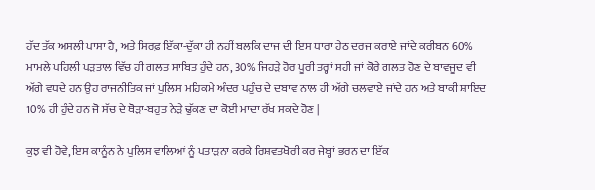ਹੱਦ ਤੱਕ ਅਸਲੀ ਪਾਸਾ ਹੈ, ਅਤੇ ਸਿਰਫ਼ ਇੱਕਾ-ਦੁੱਕਾ ਹੀ ਨਹੀਂ ਬਲਕਿ ਦਾਜ ਦੀ ਇਸ ਧਾਰਾ ਹੇਠ ਦਰਜ ਕਰਾਏ ਜਾਂਦੇ ਕਰੀਬਨ 60% ਮਾਮਲੇ ਪਹਿਲੀ ਪੜਤਾਲ ਵਿੱਚ ਹੀ ਗਲਤ ਸਾਬਿਤ ਹੁੰਦੇ ਹਨ, 30% ਜਿਹੜੇ ਹੋਰ ਪੂਰੀ ਤਰ੍ਹਾਂ ਸਹੀ ਜਾਂ ਕੋਰੇ ਗਲਤ ਹੋਣ ਦੇ ਬਾਵਜੂਦ ਵੀ ਅੱਗੇ ਵਧਦੇ ਹਨ ਉਹ ਰਾਜਨੀਤਿਕ ਜਾਂ ਪੁਲਿਸ ਮਹਿਕਮੇ ਅੰਦਰ ਪਹੁੰਚ ਦੇ ਦਬਾਵ ਨਾਲ ਹੀ ਅੱਗੇ ਚਲਵਾਏ ਜਾਂਦੇ ਹਨ ਅਤੇ ਬਾਕੀ ਸ਼ਾਇਦ 10% ਹੀ ਹੁੰਦੇ ਹਨ ਜੋ ਸੱਚ ਦੇ ਥੋੜਾ-ਬਹੁਤ ਨੇੜੇ ਢੁੱਕਣ ਦਾ ਕੋਈ ਮਾਦਾ ਰੱਖ ਸਕਦੇ ਹੋਣ |

ਕੁਝ ਵੀ ਹੋਵੇ, ਇਸ ਕਾਨੂੰਨ ਨੇ ਪੁਲਿਸ ਵਾਲਿਆਂ ਨੂੰ ਪਤਾੜਨਾ ਕਰਕੇ ਰਿਸ਼ਵਤਖੋਰੀ ਕਰ ਜੇਬ੍ਹਾਂ ਭਰਨ ਦਾ ਇੱਕ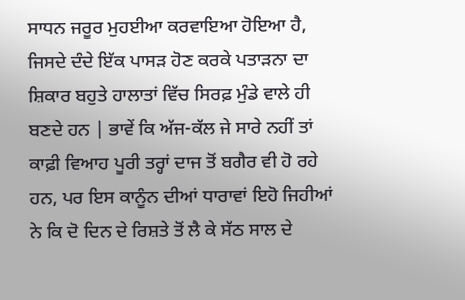ਸਾਧਨ ਜਰੂਰ ਮੁਹਈਆ ਕਰਵਾਇਆ ਹੋਇਆ ਹੈ, ਜਿਸਦੇ ਦੰਦੇ ਇੱਕ ਪਾਸੜ ਹੋਣ ਕਰਕੇ ਪਤਾੜਨਾ ਦਾ ਸ਼ਿਕਾਰ ਬਹੁਤੇ ਹਾਲਾਤਾਂ ਵਿੱਚ ਸਿਰਫ਼ ਮੁੰਡੇ ਵਾਲੇ ਹੀ ਬਣਦੇ ਹਨ | ਭਾਵੇਂ ਕਿ ਅੱਜ-ਕੱਲ ਜੇ ਸਾਰੇ ਨਹੀਂ ਤਾਂ ਕਾਫ਼ੀ ਵਿਆਹ ਪੂਰੀ ਤਰ੍ਹਾਂ ਦਾਜ ਤੋਂ ਬਗੈਰ ਵੀ ਹੋ ਰਹੇ ਹਨ, ਪਰ ਇਸ ਕਾਨੂੰਨ ਦੀਆਂ ਧਾਰਾਵਾਂ ਇਹੋ ਜਿਹੀਆਂ ਨੇ ਕਿ ਦੋ ਦਿਨ ਦੇ ਰਿਸ਼ਤੇ ਤੋਂ ਲੈ ਕੇ ਸੱਠ ਸਾਲ ਦੇ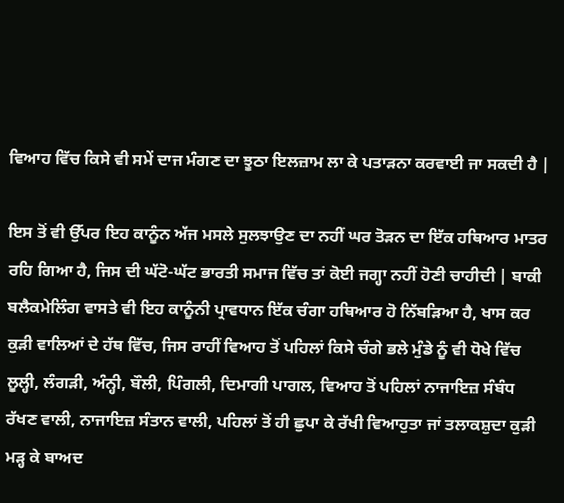ਵਿਆਹ ਵਿੱਚ ਕਿਸੇ ਵੀ ਸਮੇਂ ਦਾਜ ਮੰਗਣ ਦਾ ਝੂਠਾ ਇਲਜ਼ਾਮ ਲਾ ਕੇ ਪਤਾੜਨਾ ਕਰਵਾਈ ਜਾ ਸਕਦੀ ਹੈ |

ਇਸ ਤੋਂ ਵੀ ਉੱਪਰ ਇਹ ਕਾਨੂੰਨ ਅੱਜ ਮਸਲੇ ਸੁਲਝਾਉਣ ਦਾ ਨਹੀਂ ਘਰ ਤੋੜਨ ਦਾ ਇੱਕ ਹਥਿਆਰ ਮਾਤਰ ਰਹਿ ਗਿਆ ਹੈ, ਜਿਸ ਦੀ ਘੱਟੋ-ਘੱਟ ਭਾਰਤੀ ਸਮਾਜ ਵਿੱਚ ਤਾਂ ਕੋਈ ਜਗ੍ਹਾ ਨਹੀਂ ਹੋਣੀ ਚਾਹੀਦੀ | ਬਾਕੀ ਬਲੈਕਮੇਲਿੰਗ ਵਾਸਤੇ ਵੀ ਇਹ ਕਾਨੂੰਨੀ ਪ੍ਰਾਵਧਾਨ ਇੱਕ ਚੰਗਾ ਹਥਿਆਰ ਹੋ ਨਿੱਬੜਿਆ ਹੈ, ਖਾਸ ਕਰ ਕੁੜੀ ਵਾਲਿਆਂ ਦੇ ਹੱਥ ਵਿੱਚ, ਜਿਸ ਰਾਹੀਂ ਵਿਆਹ ਤੋਂ ਪਹਿਲਾਂ ਕਿਸੇ ਚੰਗੇ ਭਲੇ ਮੁੰਡੇ ਨੂੰ ਵੀ ਧੋਖੇ ਵਿੱਚ ਲੂਲ੍ਹੀ, ਲੰਗੜੀ, ਅੰਨ੍ਹੀ, ਬੌਲੀ, ਪਿੰਗਲੀ, ਦਿਮਾਗੀ ਪਾਗਲ, ਵਿਆਹ ਤੋਂ ਪਹਿਲਾਂ ਨਾਜਾਇਜ਼ ਸੰਬੰਧ ਰੱਖਣ ਵਾਲੀ, ਨਾਜਾਇਜ਼ ਸੰਤਾਨ ਵਾਲੀ, ਪਹਿਲਾਂ ਤੋਂ ਹੀ ਛੁਪਾ ਕੇ ਰੱਖੀ ਵਿਆਹੁਤਾ ਜਾਂ ਤਲਾਕਸ਼ੁਦਾ ਕੁੜੀ ਮੜ੍ਹ ਕੇ ਬਾਅਦ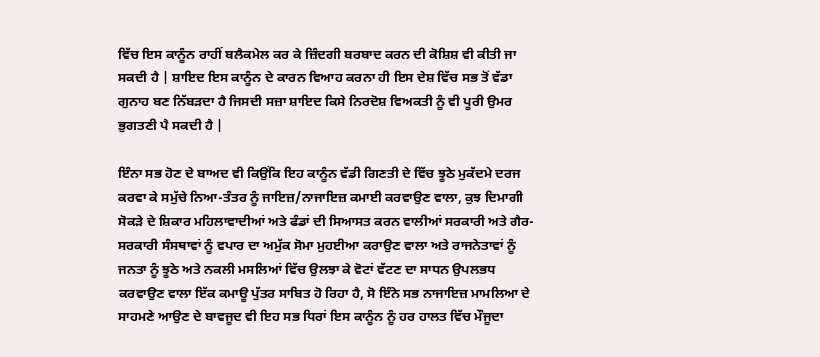ਵਿੱਚ ਇਸ ਕਾਨੂੰਨ ਰਾਹੀਂ ਬਲੈਕਮੇਲ ਕਰ ਕੇ ਜ਼ਿੰਦਗੀ ਬਰਬਾਦ ਕਰਨ ਦੀ ਕੋਸ਼ਿਸ਼ ਵੀ ਕੀਤੀ ਜਾ ਸਕਦੀ ਹੈ | ਸ਼ਾਇਦ ਇਸ ਕਾਨੂੰਨ ਦੇ ਕਾਰਨ ਵਿਆਹ ਕਰਨਾ ਹੀ ਇਸ ਦੇਸ਼ ਵਿੱਚ ਸਭ ਤੋਂ ਵੱਡਾ ਗੁਨਾਹ ਬਣ ਨਿੱਬੜਦਾ ਹੈ ਜਿਸਦੀ ਸਜ਼ਾ ਸ਼ਾਇਦ ਕਿਸੇ ਨਿਰਦੋਸ਼ ਵਿਅਕਤੀ ਨੂੰ ਵੀ ਪੂਰੀ ਉਮਰ ਭੁਗਤਣੀ ਪੈ ਸਕਦੀ ਹੈ |

ਇੰਨਾ ਸਭ ਹੋਣ ਦੇ ਬਾਅਦ ਵੀ ਕਿਉਂਕਿ ਇਹ ਕਾਨੂੰਨ ਵੱਡੀ ਗਿਣਤੀ ਦੇ ਵਿੱਚ ਝੂਠੇ ਮੁਕੱਦਮੇ ਦਰਜ ਕਰਵਾ ਕੇ ਸਮੁੱਚੇ ਨਿਆ-ਤੰਤਰ ਨੂੰ ਜਾਇਜ਼/ਨਾਜਾਇਜ਼ ਕਮਾਈ ਕਰਵਾਉਣ ਵਾਲਾ, ਕੁਝ ਦਿਮਾਗੀ ਸੋਕੜੇ ਦੇ ਸ਼ਿਕਾਰ ਮਹਿਲਾਵਾਦੀਆਂ ਅਤੇ ਫੰਡਾਂ ਦੀ ਸਿਆਸਤ ਕਰਨ ਵਾਲੀਆਂ ਸਰਕਾਰੀ ਅਤੇ ਗੈਰ-ਸਰਕਾਰੀ ਸੰਸਥਾਵਾਂ ਨੂੰ ਵਪਾਰ ਦਾ ਅਮੁੱਕ ਸੋਮਾ ਮੁਹਈਆ ਕਰਾਉਣ ਵਾਲਾ ਅਤੇ ਰਾਜਨੇਤਾਵਾਂ ਨੂੰ ਜਨਤਾ ਨੂੰ ਝੂਠੇ ਅਤੇ ਨਕਲੀ ਮਸਲਿਆਂ ਵਿੱਚ ਉਲਝਾ ਕੇ ਵੋਟਾਂ ਵੱਟਣ ਦਾ ਸਾਧਨ ਉਪਲਭਧ ਕਰਵਾਉਣ ਵਾਲਾ ਇੱਕ ਕਮਾਊ ਪੁੱਤਰ ਸਾਬਿਤ ਹੋ ਰਿਹਾ ਹੈ, ਸੋ ਇੰਨੇ ਸਭ ਨਾਜਾਇਜ਼ ਮਾਮਲਿਆ ਦੇ ਸਾਹਮਣੇ ਆਉਣ ਦੇ ਬਾਵਜੂਦ ਵੀ ਇਹ ਸਭ ਧਿਰਾਂ ਇਸ ਕਾਨੂੰਨ ਨੂੰ ਹਰ ਹਾਲਤ ਵਿੱਚ ਮੌਜੂਦਾ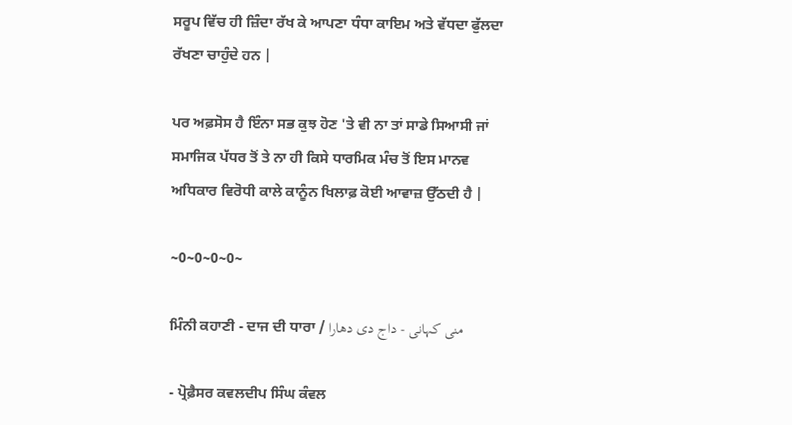ਸਰੂਪ ਵਿੱਚ ਹੀ ਜ਼ਿੰਦਾ ਰੱਖ ਕੇ ਆਪਣਾ ਧੰਧਾ ਕਾਇਮ ਅਤੇ ਵੱਧਦਾ ਫੁੱਲਦਾ ਰੱਖਣਾ ਚਾਹੁੰਦੇ ਹਨ |

ਪਰ ਅਫ਼ਸੋਸ ਹੈ ਇੰਨਾ ਸਭ ਕੁਝ ਹੋਣ 'ਤੇ ਵੀ ਨਾ ਤਾਂ ਸਾਡੇ ਸਿਆਸੀ ਜਾਂ ਸਮਾਜਿਕ ਪੱਧਰ ਤੋਂ ਤੇ ਨਾ ਹੀ ਕਿਸੇ ਧਾਰਮਿਕ ਮੰਚ ਤੋਂ ਇਸ ਮਾਨਵ ਅਧਿਕਾਰ ਵਿਰੋਧੀ ਕਾਲੇ ਕਾਨੂੰਨ ਖਿਲਾਫ਼ ਕੋਈ ਆਵਾਜ਼ ਉੱਠਦੀ ਹੈ |

~0~0~0~0~

ਮਿੰਨੀ ਕਹਾਣੀ - ਦਾਜ ਦੀ ਧਾਰਾ / منی کہانی - داج دی دھارا

- ਪ੍ਰੋਫ਼ੈਸਰ ਕਵਲਦੀਪ ਸਿੰਘ ਕੰਵਲ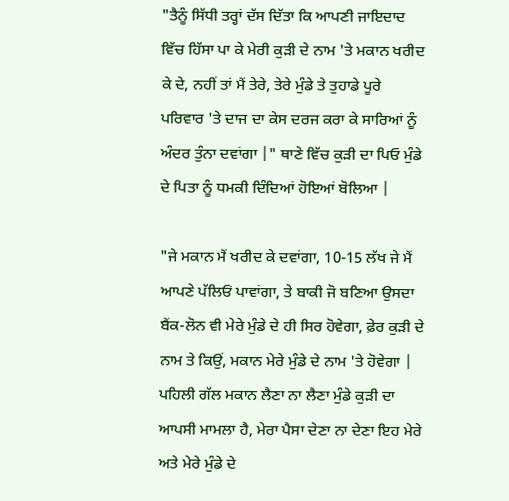"ਤੈਨੂੰ ਸਿੱਧੀ ਤਰ੍ਹਾਂ ਦੱਸ ਦਿੱਤਾ ਕਿ ਆਪਣੀ ਜਾਇਦਾਦ ਵਿੱਚ ਹਿੱਸਾ ਪਾ ਕੇ ਮੇਰੀ ਕੁੜੀ ਦੇ ਨਾਮ 'ਤੇ ਮਕਾਨ ਖਰੀਦ ਕੇ ਦੇ, ਨਹੀਂ ਤਾਂ ਮੈਂ ਤੇਰੇ, ਤੇਰੇ ਮੁੰਡੇ ਤੇ ਤੁਹਾਡੇ ਪੂਰੇ ਪਰਿਵਾਰ 'ਤੇ ਦਾਜ ਦਾ ਕੇਸ ਦਰਜ ਕਰਾ ਕੇ ਸਾਰਿਆਂ ਨੂੰ ਅੰਦਰ ਤੁੰਨਾ ਦਵਾਂਗਾ |" ਥਾਣੇ ਵਿੱਚ ਕੁੜੀ ਦਾ ਪਿਓ ਮੁੰਡੇ ਦੇ ਪਿਤਾ ਨੂੰ ਧਮਕੀ ਦਿੰਦਿਆਂ ਹੋਇਆਂ ਬੋਲਿਆ |

"ਜੇ ਮਕਾਨ ਮੈਂ ਖਰੀਦ ਕੇ ਦਵਾਂਗਾ, 10-15 ਲੱਖ ਜੇ ਮੈਂ ਆਪਣੇ ਪੱਲਿਓਂ ਪਾਵਾਂਗਾ, ਤੇ ਬਾਕੀ ਜੋ ਬਣਿਆ ਉਸਦਾ ਬੈਂਕ-ਲੋਨ ਵੀ ਮੇਰੇ ਮੁੰਡੇ ਦੇ ਹੀ ਸਿਰ ਹੋਵੇਗਾ, ਫ਼ੇਰ ਕੁੜੀ ਦੇ ਨਾਮ ਤੇ ਕਿਉਂ, ਮਕਾਨ ਮੇਰੇ ਮੁੰਡੇ ਦੇ ਨਾਮ 'ਤੇ ਹੋਵੇਗਾ | ਪਹਿਲੀ ਗੱਲ ਮਕਾਨ ਲੈਣਾ ਨਾ ਲੈਣਾ ਮੁੰਡੇ ਕੁੜੀ ਦਾ ਆਪਸੀ ਮਾਮਲਾ ਹੈ, ਮੇਰਾ ਪੈਸਾ ਦੇਣਾ ਨਾ ਦੇਣਾ ਇਹ ਮੇਰੇ ਅਤੇ ਮੇਰੇ ਮੁੰਡੇ ਦੇ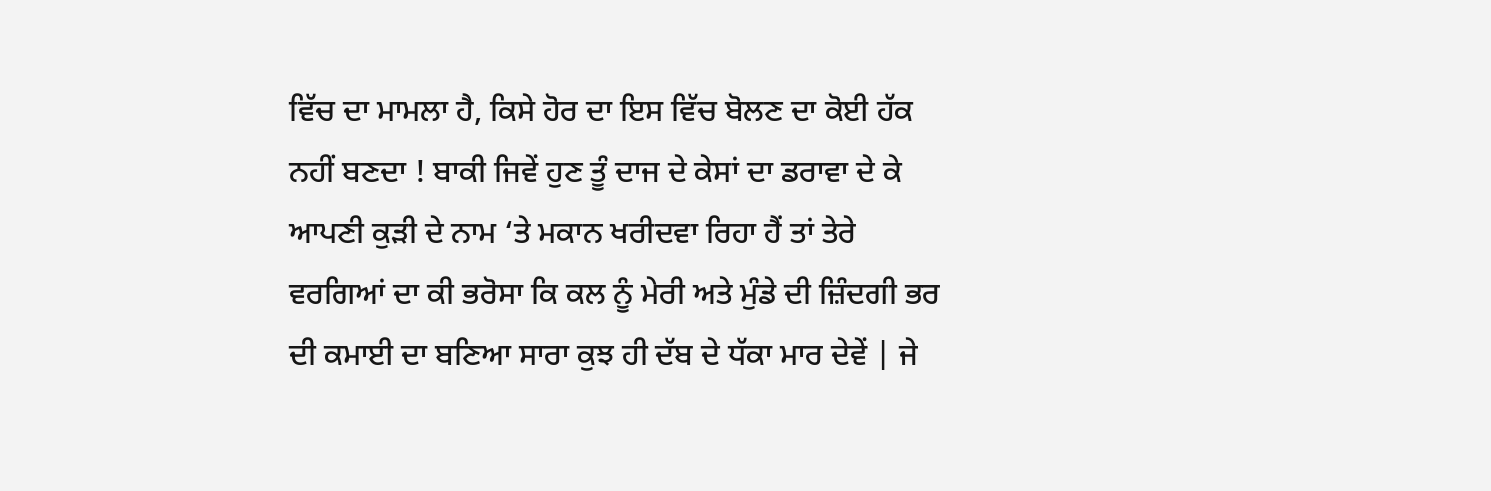ਵਿੱਚ ਦਾ ਮਾਮਲਾ ਹੈ, ਕਿਸੇ ਹੋਰ ਦਾ ਇਸ ਵਿੱਚ ਬੋਲਣ ਦਾ ਕੋਈ ਹੱਕ ਨਹੀਂ ਬਣਦਾ ! ਬਾਕੀ ਜਿਵੇਂ ਹੁਣ ਤੂੰ ਦਾਜ ਦੇ ਕੇਸਾਂ ਦਾ ਡਰਾਵਾ ਦੇ ਕੇ ਆਪਣੀ ਕੁੜੀ ਦੇ ਨਾਮ ‘ਤੇ ਮਕਾਨ ਖਰੀਦਵਾ ਰਿਹਾ ਹੈਂ ਤਾਂ ਤੇਰੇ ਵਰਗਿਆਂ ਦਾ ਕੀ ਭਰੋਸਾ ਕਿ ਕਲ ਨੂੰ ਮੇਰੀ ਅਤੇ ਮੁੰਡੇ ਦੀ ਜ਼ਿੰਦਗੀ ਭਰ ਦੀ ਕਮਾਈ ਦਾ ਬਣਿਆ ਸਾਰਾ ਕੁਝ ਹੀ ਦੱਬ ਦੇ ਧੱਕਾ ਮਾਰ ਦੇਵੇਂ | ਜੇ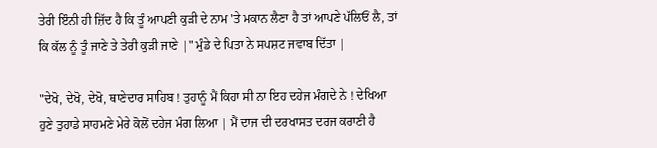ਤੇਰੀ ਇੰਨੀ ਹੀ ਜ਼ਿੱਦ ਹੈ ਕਿ ਤੂੰ ਆਪਣੀ ਕੁੜੀ ਦੇ ਨਾਮ 'ਤੇ ਮਕਾਨ ਲੈਣਾ ਹੈ ਤਾਂ ਆਪਣੇ ਪੱਲਿਓਂ ਲੈ, ਤਾਂ ਕਿ ਕੱਲ ਨੂੰ ਤੂੰ ਜਾਣੇ ਤੇ ਤੇਰੀ ਕੁੜੀ ਜਾਣੇ |" ਮੁੰਡੇ ਦੇ ਪਿਤਾ ਨੇ ਸਪਸ਼ਟ ਜਵਾਬ ਦਿੱਤਾ |

"ਦੇਖੋ, ਦੇਖੋ, ਦੇਖੋ, ਥਾਣੇਦਾਰ ਸਾਹਿਬ ! ਤੁਹਾਨੂੰ ਮੈਂ ਕਿਹਾ ਸੀ ਨਾ ਇਹ ਦਹੇਜ ਮੰਗਦੇ ਨੇ ! ਦੇਖਿਆ ਹੁਣੇ ਤੁਹਾਡੇ ਸਾਹਮਣੇ ਮੇਰੇ ਕੋਲੋਂ ਦਹੇਜ ਮੰਗ ਲਿਆ | ਮੈਂ ਦਾਜ ਦੀ ਦਰਖਾਸਤ ਦਰਜ ਕਰਾਣੀ ਹੈ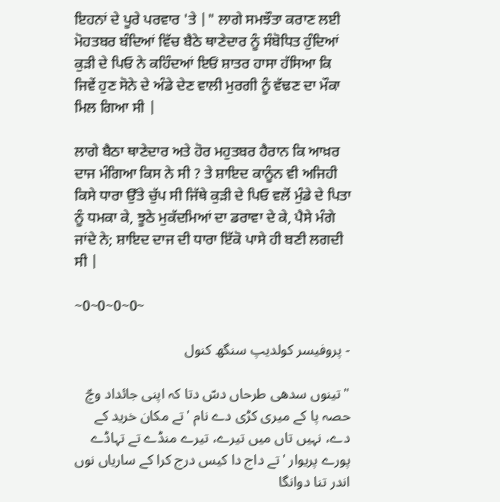ਇਹਨਾਂ ਦੇ ਪੂਰੇ ਪਰਵਾਰ 'ਤੇ |" ਲਾਗੇ ਸਮਝੌਤਾ ਕਰਾਣ ਲਈ ਮੋਹਤਬਰ ਬੰਦਿਆਂ ਵਿੱਚ ਬੈਠੇ ਥਾਣੇਦਾਰ ਨੂੰ ਸੰਬੋਧਿਤ ਹੁੰਦਿਆਂ ਕੁੜੀ ਦੇ ਪਿਓ ਨੇ ਕਹਿੰਦਆਂ ਇਓਂ ਸ਼ਾਤਰ ਹਾਸਾ ਹੱਸਿਆ ਕਿ ਜਿਵੇਂ ਹੁਣ ਸੋਨੇ ਦੇ ਅੰਡੇ ਦੇਣ ਵਾਲੀ ਮੁਰਗੀ ਨੂੰ ਵੱਢਣ ਦਾ ਮੌਕਾ ਮਿਲ ਗਿਆ ਸੀ |

ਲਾਗੇ ਬੈਠਾ ਥਾਣੇਦਾਰ ਅਤੇ ਹੋਰ ਮਹੁਤਬਰ ਹੈਰਾਨ ਕਿ ਆਖ਼ਰ ਦਾਜ ਮੰਗਿਆ ਕਿਸ ਨੇ ਸੀ ? ਤੇ ਸ਼ਾਇਦ ਕਾਨੂੰਨ ਵੀ ਅਜਿਹੀ ਕਿਸੇ ਧਾਰਾ ਉੱਤੇ ਚੁੱਪ ਸੀ ਜਿੱਥੇ ਕੁੜੀ ਦੇ ਪਿਓ ਵਲੋਂ ਮੁੰਡੇ ਦੇ ਪਿਤਾ ਨੂੰ ਧਮਕਾ ਕੇ, ਝੂਠੇ ਮੁਕੱਦਮਿਆਂ ਦਾ ਡਰਾਵਾ ਦੇ ਕੇ, ਪੈਸੇ ਮੰਗੇ ਜਾਂਦੇ ਨੇ; ਸ਼ਾਇਦ ਦਾਜ ਦੀ ਧਾਰਾ ਇੱਕੋ ਪਾਸੇ ਹੀ ਬਣੀ ਲਗਦੀ ਸੀ |

~0~0~0~0~

- پروفیسر کولدیپ سنگھ کنول

"تینوں سدھی طرحاں دسّ دتا کہ اپنی جائداد وچّ حصہ پا کے میری کڑی دے نام 'تے مکان خرید کے دے، نہیں تاں میں تیرے، تیرے منڈے تے تہاڈے پورے پریوار 'تے داج دا کیس درج کرا کے ساریاں نوں اندر تنا دوانگا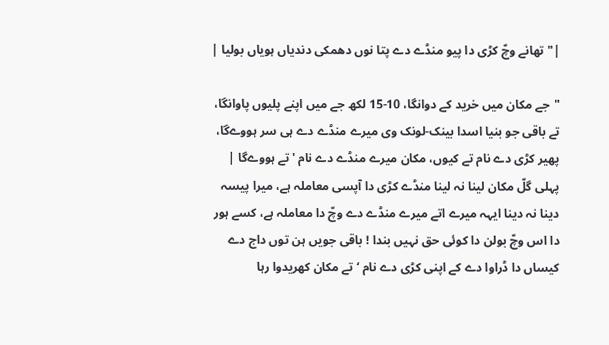|" تھانے وچّ کڑی دا پیو منڈے دے پتا نوں دھمکی دندیاں ہویاں بولیا |

"جے مکان میں خرید کے دوانگا، 10-15 لکھ جے میں اپنے پلیوں پاوانگا، تے باقی جو بنیا اسدا بینک-لونک وی میرے منڈے دے ہی سر ہووےگا، پھیر کڑی دے نام تے کیوں، مکان میرے منڈے دے نام 'تے ہووےگا | پہلی گلّ مکان لینا نہ لینا منڈے کڑی دا آپسی معاملہ ہے، میرا پیسہ دینا نہ دینا ایہہ میرے اتے میرے منڈے دے وچّ دا معاملہ ہے، کسے ہور دا اس وچّ بولن دا کوئی حق نہیں بندا ! باقی جویں ہن توں داج دے کیساں دا ڈراوا دے کے اپنی کڑی دے نام ‘تے مکان کھریدوا رہا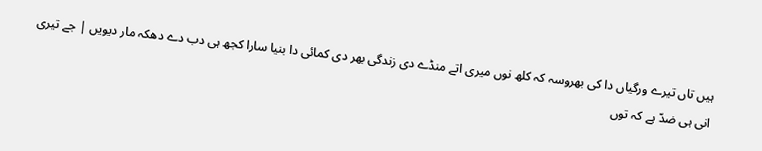ہیں تاں تیرے ورگیاں دا کی بھروسہ کہ کلھ نوں میری اتے منڈے دی زندگی بھر دی کمائی دا بنیا سارا کجھ ہی دب دے دھکہ مار دیویں | جے تیری انی ہی ضدّ ہے کہ توں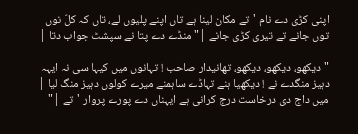اپنی کڑی دے نام 'تے مکان لینا ہے تاں اپنے پلیوں لے، تاں کہ کلّ نوں توں جانے تے تیری کڑی جانے |" منڈے دے پتا نے سپشٹ جواب دتا |

"دیکھو، دیکھو، دیکھو، تھانیدار صاحب ! تہانوں میں کیہا سی نہ ایہہ دہیز منگدے نے ! دیکھیا ہنے تہاڈے ساہمنے میرے کولوں دہیز منگ لیا | میں داج دی درخاست درج کرانی ہے ایہناں دے پورے پروار 'تے |"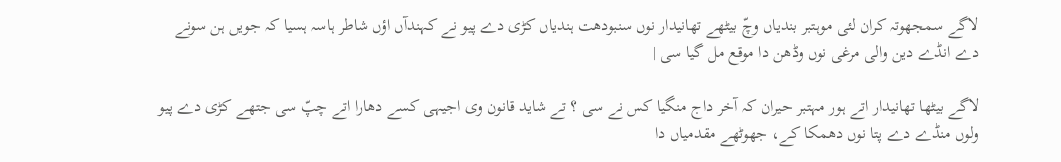لاگے سمجھوتہ کران لئی موہتبر بندیاں وچّ بیٹھے تھانیدار نوں سنبودھت ہندیاں کڑی دے پیو نے کہندآں اؤں شاطر ہاسہ ہسیا کہ جویں ہن سونے دے انڈے دین والی مرغی نوں وڈھن دا موقع مل گیا سی |

لاگے بیٹھا تھانیدار اتے ہور مہتبر حیران کہ آخر داج منگیا کس نے سی ؟ تے شاید قانون وی اجیہی کسے دھارا اتے چپّ سی جتھے کڑی دے پیو ولوں منڈے دے پتا نوں دھمکا کے، جھوٹھے مقدمیاں دا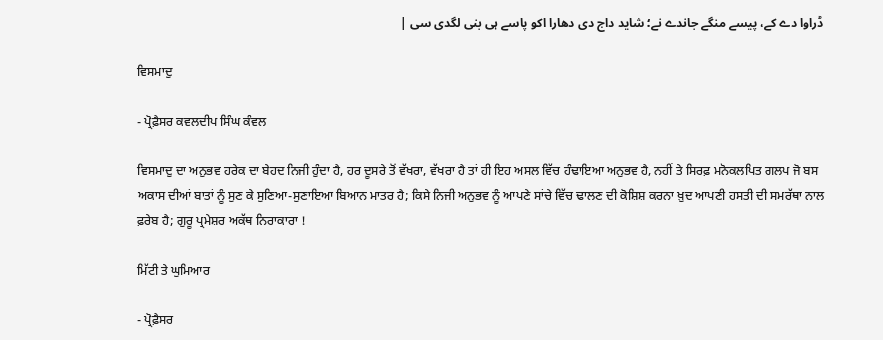ڈراوا دے کے، پیسے منگے جاندے نے؛ شاید داج دی دھارا اکو پاسے ہی بنی لگدی سی |

ਵਿਸਮਾਦੁ

- ਪ੍ਰੋਫ਼ੈਸਰ ਕਵਲਦੀਪ ਸਿੰਘ ਕੰਵਲ

ਵਿਸਮਾਦੁ ਦਾ ਅਨੁਭਵ ਹਰੇਕ ਦਾ ਬੇਹਦ ਨਿਜੀ ਹੁੰਦਾ ਹੈ, ਹਰ ਦੂਸਰੇ ਤੋਂ ਵੱਖਰਾ, ਵੱਖਰਾ ਹੈ ਤਾਂ ਹੀ ਇਹ ਅਸਲ ਵਿੱਚ ਹੰਢਾਇਆ ਅਨੁਭਵ ਹੈ, ਨਹੀਂ ਤੇ ਸਿਰਫ਼ ਮਨੋਕਲਪਿਤ ਗਲਪ ਜੋ ਬਸ ਅਕਾਸ ਦੀਆਂ ਬਾਤਾਂ ਨੂੰ ਸੁਣ ਕੇ ਸੁਣਿਆ-ਸੁਣਾਇਆ ਬਿਆਨ ਮਾਤਰ ਹੈ; ਕਿਸੇ ਨਿਜੀ ਅਨੁਭਵ ਨੂੰ ਆਪਣੇ ਸਾਂਚੇ ਵਿੱਚ ਢਾਲਣ ਦੀ ਕੋਸ਼ਿਸ਼ ਕਰਨਾ ਖ਼ੁਦ ਆਪਣੀ ਹਸਤੀ ਦੀ ਸਮਰੱਥਾ ਨਾਲ ਫ਼ਰੇਬ ਹੈ; ਗੁਰੂ ਪ੍ਰਮੇਸ਼ਰ ਅਕੱਥ ਨਿਰਾਕਾਰਾ !

ਮਿੱਟੀ ਤੇ ਘੁਮਿਆਰ

- ਪ੍ਰੋਫ਼ੈਸਰ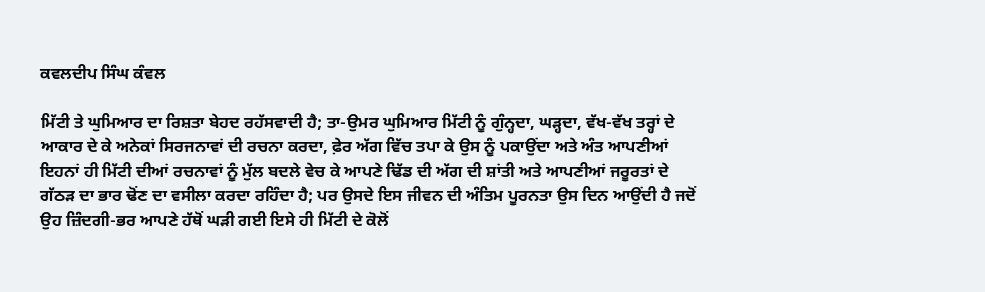ਕਵਲਦੀਪ ਸਿੰਘ ਕੰਵਲ

ਮਿੱਟੀ ਤੇ ਘੁਮਿਆਰ ਦਾ ਰਿਸ਼ਤਾ ਬੇਹਦ ਰਹੱਸਵਾਦੀ ਹੈ; ਤਾ-ਉਮਰ ਘੁਮਿਆਰ ਮਿੱਟੀ ਨੂੰ ਗੁੰਨ੍ਹਦਾ, ਘੜ੍ਹਦਾ, ਵੱਖ-ਵੱਖ ਤਰ੍ਹਾਂ ਦੇ ਆਕਾਰ ਦੇ ਕੇ ਅਨੇਕਾਂ ਸਿਰਜਨਾਵਾਂ ਦੀ ਰਚਨਾ ਕਰਦਾ, ਫ਼ੇਰ ਅੱਗ ਵਿੱਚ ਤਪਾ ਕੇ ਉਸ ਨੂੰ ਪਕਾਉਂਦਾ ਅਤੇ ਅੰਤ ਆਪਣੀਆਂ ਇਹਨਾਂ ਹੀ ਮਿੱਟੀ ਦੀਆਂ ਰਚਨਾਵਾਂ ਨੂੰ ਮੁੱਲ ਬਦਲੇ ਵੇਚ ਕੇ ਆਪਣੇ ਢਿੱਡ ਦੀ ਅੱਗ ਦੀ ਸ਼ਾਂਤੀ ਅਤੇ ਆਪਣੀਆਂ ਜਰੂਰਤਾਂ ਦੇ ਗੱਠੜ ਦਾ ਭਾਰ ਢੋਂਣ ਦਾ ਵਸੀਲਾ ਕਰਦਾ ਰਹਿੰਦਾ ਹੈ; ਪਰ ਉਸਦੇ ਇਸ ਜੀਵਨ ਦੀ ਅੰਤਿਮ ਪੂਰਨਤਾ ਉਸ ਦਿਨ ਆਉਂਦੀ ਹੈ ਜਦੋਂ ਉਹ ਜ਼ਿੰਦਗੀ-ਭਰ ਆਪਣੇ ਹੱਥੋਂ ਘੜੀ ਗਈ ਇਸੇ ਹੀ ਮਿੱਟੀ ਦੇ ਕੋਲੋਂ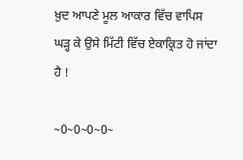ਖ਼ੁਦ ਆਪਣੇ ਮੂਲ ਆਕਾਰ ਵਿੱਚ ਵਾਪਿਸ ਘੜ੍ਹ ਕੇ ਉਸੇ ਮਿੱਟੀ ਵਿੱਚ ਏਕਾਕ੍ਰਿਤ ਹੋ ਜਾਂਦਾ ਹੈ !

~0~0~0~0~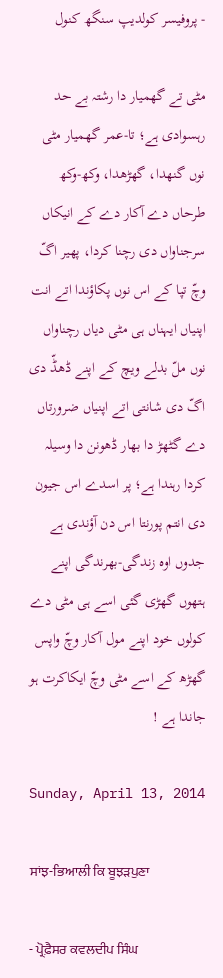- پروفیسر کولدیپ سنگھ کنول

مٹی تے گھمیار دا رشتہ بے حد رہسوادی ہے؛ تا-عمر گھمیار مٹی نوں گنھدا، گھڑھدا، وکھ-وکھ طرحاں دے آکار دے کے انیکاں سرجناواں دی رچنا کردا، پھیر اگّ وچّ تپا کے اس نوں پکاؤندا اتے انت اپنیاں ایہناں ہی مٹی دیاں رچناواں نوں ملّ بدلے ویچ کے اپنے ڈھڈّ دی اگّ دی شانتی اتے اپنیاں ضرورتاں دے گٹھڑ دا بھار ڈھونن دا وسیلہ کردا رہندا ہے؛ پر اسدے اس جیون دی انتم پورنتا اس دن آؤندی ہے جدوں اوہ زندگی-بھرندگی اپنے ہتھوں گھڑی گئی اسے ہی مٹی دے کولوں خود اپنے مول آکار وچّ واپس گھڑھ کے اسے مٹی وچّ ایکاکرت ہو جاندا ہے !

Sunday, April 13, 2014

ਸਾਂਝ-ਭਿਆਲੀ ਕਿ ਬੂਝੜਪੁਣਾ

- ਪ੍ਰੋਫ਼ੈਸਰ ਕਵਲਦੀਪ ਸਿੰਘ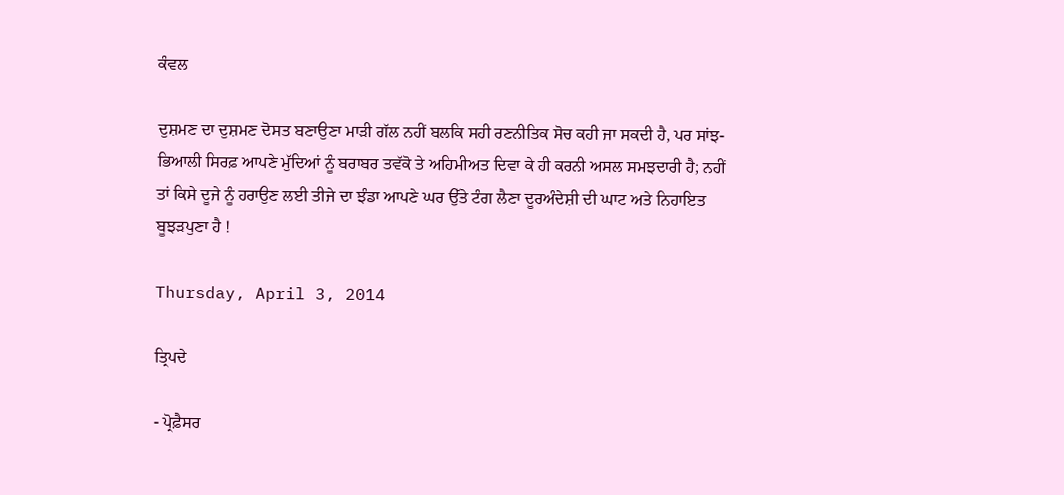ਕੰਵਲ

ਦੁਸ਼ਮਣ ਦਾ ਦੁਸ਼ਮਣ ਦੋਸਤ ਬਣਾਉਣਾ ਮਾੜੀ ਗੱਲ ਨਹੀਂ ਬਲਕਿ ਸਹੀ ਰਣਨੀਤਿਕ ਸੋਚ ਕਹੀ ਜਾ ਸਕਦੀ ਹੈ, ਪਰ ਸਾਂਝ-ਭਿਆਲੀ ਸਿਰਫ਼ ਆਪਣੇ ਮੁੱਦਿਆਂ ਨੂੰ ਬਰਾਬਰ ਤਵੱਕੋ ਤੇ ਅਹਿਮੀਅਤ ਦਿਵਾ ਕੇ ਹੀ ਕਰਨੀ ਅਸਲ ਸਮਝਦਾਰੀ ਹੈ; ਨਹੀਂ ਤਾਂ ਕਿਸੇ ਦੂਜੇ ਨੂੰ ਹਰਾਉਣ ਲਈ ਤੀਜੇ ਦਾ ਝੰਡਾ ਆਪਣੇ ਘਰ ਉੱਤੇ ਟੰਗ ਲੈਣਾ ਦੂਰਅੰਦੇਸ਼ੀ ਦੀ ਘਾਟ ਅਤੇ ਨਿਹਾਇਤ ਬੂਝੜਪੁਣਾ ਹੈ !

Thursday, April 3, 2014

ਤ੍ਰਿਪਦੇ

- ਪ੍ਰੋਫ਼ੈਸਰ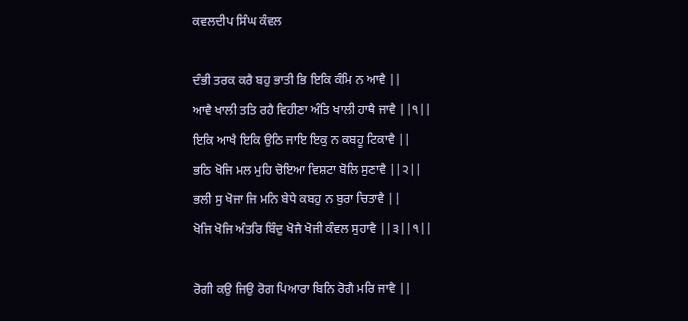ਕਵਲਦੀਪ ਸਿੰਘ ਕੰਵਲ

ਦੰਭੀ ਤਰਕ ਕਰੈ ਬਹੁ ਭਾਤੀ ਭਿ ਇਕਿ ਕੰਮਿ ਨ ਆਵੈ ||
ਆਵੈ ਖਾਲੀ ਤਤਿ ਰਹੈ ਵਿਹੀਣਾ ਅੰਤਿ ਖਾਲੀ ਹਾਥੈ ਜਾਵੈ ||੧||
ਇਕਿ ਆਖੈ ਇਕਿ ਉਠਿ ਜਾਇ ਇਕੁ ਨ ਕਬਹੂ ਟਿਕਾਵੈ ||
ਭਠਿ ਖੋਜਿ ਮਲ ਮੁਹਿ ਚੋਇਆ ਵਿਸ਼ਟਾ ਬੋਲਿ ਸੁਣਾਵੈ ||੨||
ਭਲੀ ਸੁ ਖੋਜਾ ਜਿ ਮਨਿ ਬੇਧੇ ਕਬਹੁ ਨ ਬੁਰਾ ਚਿਤਾਵੈ ||
ਖੋਜਿ ਖੋਜਿ ਅੰਤਰਿ ਬਿੰਦੁ ਖੋਜੈ ਖੋਜੀ ਕੰਵਲ ਸੁਹਾਵੈ ||੩||੧||

ਰੋਗੀ ਕਉ ਜਿਉ ਰੋਗ ਪਿਆਰਾ ਬਿਨਿ ਰੋਗੈ ਮਰਿ ਜਾਵੈ ||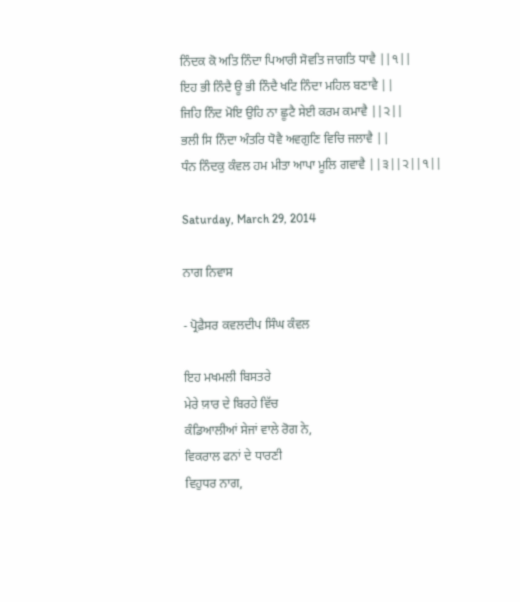ਨਿੰਦਕ ਕੋ ਅਤਿ ਨਿੰਦਾ ਪਿਆਰੀ ਸੋਵਤਿ ਜਾਗਤਿ ਧਾਵੈ ||੧||
ਇਹ ਭੀ ਨਿੰਦੈ ਊ ਭੀ ਨਿੰਦੈ ਖਟਿ ਨਿੰਦਾ ਮਹਿਲ ਬਣਾਵੈ ||
ਜਿਹਿ ਨਿੰਦ ਮੋਇ ਉਹਿ ਨਾ ਛੂਟੈ ਸੇਈ ਕਰਮ ਕਮਾਵੈ ||੨||
ਭਲੀ ਸਿ ਨਿੰਦਾ ਅੰਤਰਿ ਧੋਵੈ ਅਵਗੁਣਿ ਵਿਚਿ ਜਲਾਵੈ ||
ਧੰਨ ਨਿੰਦਕੁ ਕੰਵਲ ਹਮ ਮੀਤਾ ਆਪਾ ਮੂਲਿ ਗਵਾਵੈ ||੩||੨||੧||

Saturday, March 29, 2014

ਨਾਗ ਨਿਵਾਸ

- ਪ੍ਰੋਫ਼ੈਸਰ ਕਵਲਦੀਪ ਸਿੰਘ ਕੰਵਲ

ਇਹ ਮਖਮਲੀ ਬਿਸਤਰੇ
ਮੇਰੇ ਯ਼ਾਰ ਦੇ ਬਿਰਹੇ ਵਿੱਚ
ਕੰਡਿਆਲੀਆਂ ਸੇਜਾਂ ਵਾਲੇ ਰੋਗ ਨੇ,
ਵਿਕਰਾਲ ਫਨਾਂ ਦੇ ਧਾਰਣੀ
ਵਿਹੁਧਰ ਨਾਗ,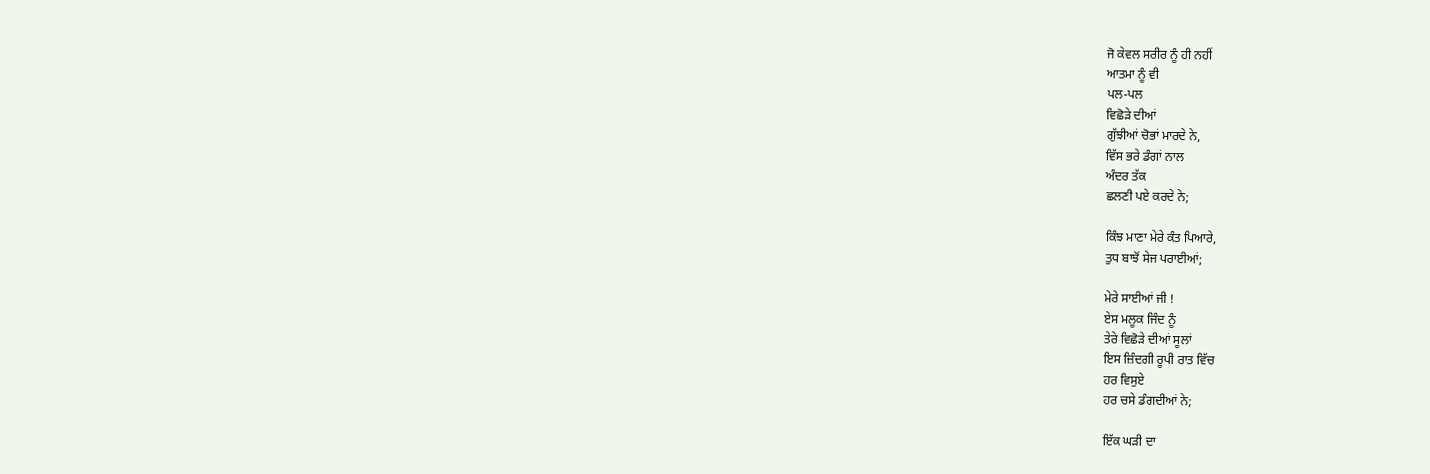ਜੋ ਕੇਵਲ ਸਰੀਰ ਨੂੰ ਹੀ ਨਹੀਂ
ਆਤਮਾ ਨੂੰ ਵੀ
ਪਲ-ਪਲ
ਵਿਛੋੜੇ ਦੀਆਂ
ਗੁੱਝੀਆਂ ਚੋਭਾਂ ਮਾਰਦੇ ਨੇ,
ਵਿੱਸ ਭਰੇ ਡੰਗਾਂ ਨਾਲ
ਅੰਦਰ ਤੱਕ
ਛਲਣੀ ਪਏ ਕਰਦੇ ਨੇ;

ਕਿੰਝ ਮਾਣਾ ਮੇਰੇ ਕੰਤ ਪਿਆਰੇ,
ਤੁਧ ਬਾਝੋਂ ਸੇਜ ਪਰਾਈਆਂ;

ਮੇਰੇ ਸਾਈਆਂ ਜੀ !
ਏਸ ਮਲੂਕ ਜਿੰਦ ਨੂੰ
ਤੇਰੇ ਵਿਛੋੜੇ ਦੀਆਂ ਸੂਲਾਂ
ਇਸ ਜ਼ਿੰਦਗੀ ਰੂਪੀ ਰਾਤ ਵਿੱਚ
ਹਰ ਵਿਸੁਏ
ਹਰ ਚਸੇ ਡੰਗਦੀਆਂ ਨੇ;

ਇੱਕ ਘੜੀ ਦਾ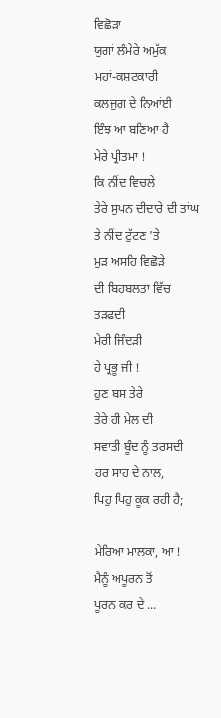ਵਿਛੋੜਾ
ਯੁਗਾਂ ਲੰਮੇਰੇ ਅਮੁੱਕ
ਮਹਾਂ-ਕਸ਼ਟਕਾਰੀ
ਕਲਜੁਗ ਦੇ ਨਿਆਂਈ
ਇੰਝ ਆ ਬਣਿਆ ਹੈ
ਮੇਰੇ ਪ੍ਰੀਤਮਾ !
ਕਿ ਨੀਂਦ ਵਿਚਲੇ
ਤੇਰੇ ਸੁਪਨ ਦੀਦਾਰੇ ਦੀ ਤਾਂਘ
ਤੇ ਨੀਂਦ ਟੁੱਟਣ 'ਤੇ
ਮੁੜ ਅਸਹਿ ਵਿਛੋੜੇ
ਦੀ ਬਿਹਬਲਤਾ ਵਿੱਚ ਤੜਫਦੀ
ਮੇਰੀ ਜਿੰਦੜੀ
ਹੇ ਪ੍ਰਭੂ ਜੀ !
ਹੁਣ ਬਸ ਤੇਰੇ
ਤੇਰੇ ਹੀ ਮੇਲ ਦੀ
ਸਵਾਤੀ ਬੂੰਦ ਨੂੰ ਤਰਸਦੀ
ਹਰ ਸਾਹ ਦੇ ਨਾਲ,
ਪਿਹੁ ਪਿਹੁ ਕੂਕ ਰਹੀ ਹੈ;

ਮੇਰਿਆ ਮਾਲਕਾ, ਆ !
ਮੈਨੂੰ ਅਪੂਰਨ ਤੋਂ
ਪੂਰਨ ਕਰ ਦੇ ...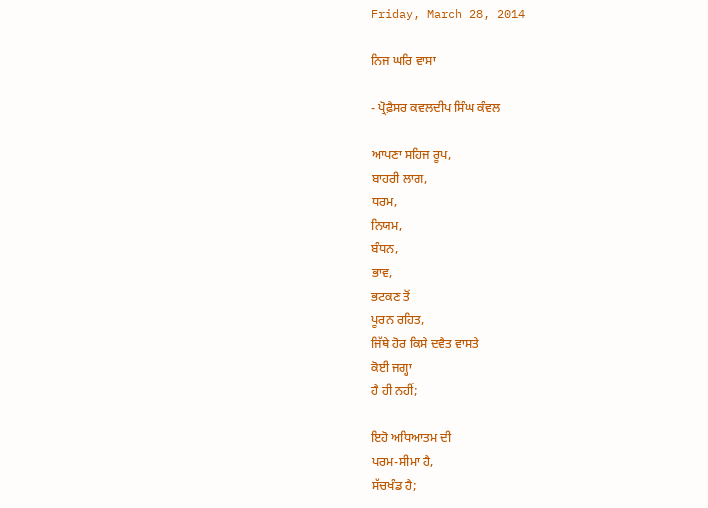Friday, March 28, 2014

ਨਿਜ ਘਰਿ ਵਾਸਾ

- ਪ੍ਰੋਫ਼ੈਸਰ ਕਵਲਦੀਪ ਸਿੰਘ ਕੰਵਲ

ਆਪਣਾ ਸਹਿਜ ਰੂਪ,
ਬਾਹਰੀ ਲਾਗ,
ਧਰਮ,
ਨਿਯਮ,
ਬੰਧਨ,
ਭਾਵ,
ਭਟਕਣ ਤੋਂ
ਪੂਰਨ ਰਹਿਤ,
ਜਿੱਥੇ ਹੋਰ ਕਿਸੇ ਦਵੈਤ ਵਾਸਤੇ
ਕੋਈ ਜਗ੍ਹਾ
ਹੈ ਹੀ ਨਹੀਂ;

ਇਹੋ ਅਧਿਆਤਮ ਦੀ
ਪਰਮ-ਸੀਮਾ ਹੈ,
ਸੱਚਖੰਡ ਹੈ;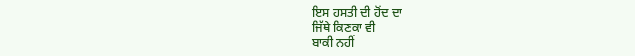ਇਸ ਹਸਤੀ ਦੀ ਹੋਂਦ ਦਾ
ਜਿੱਥੇ ਕਿਣਕਾ ਵੀ
ਬਾਕੀ ਨਹੀਂ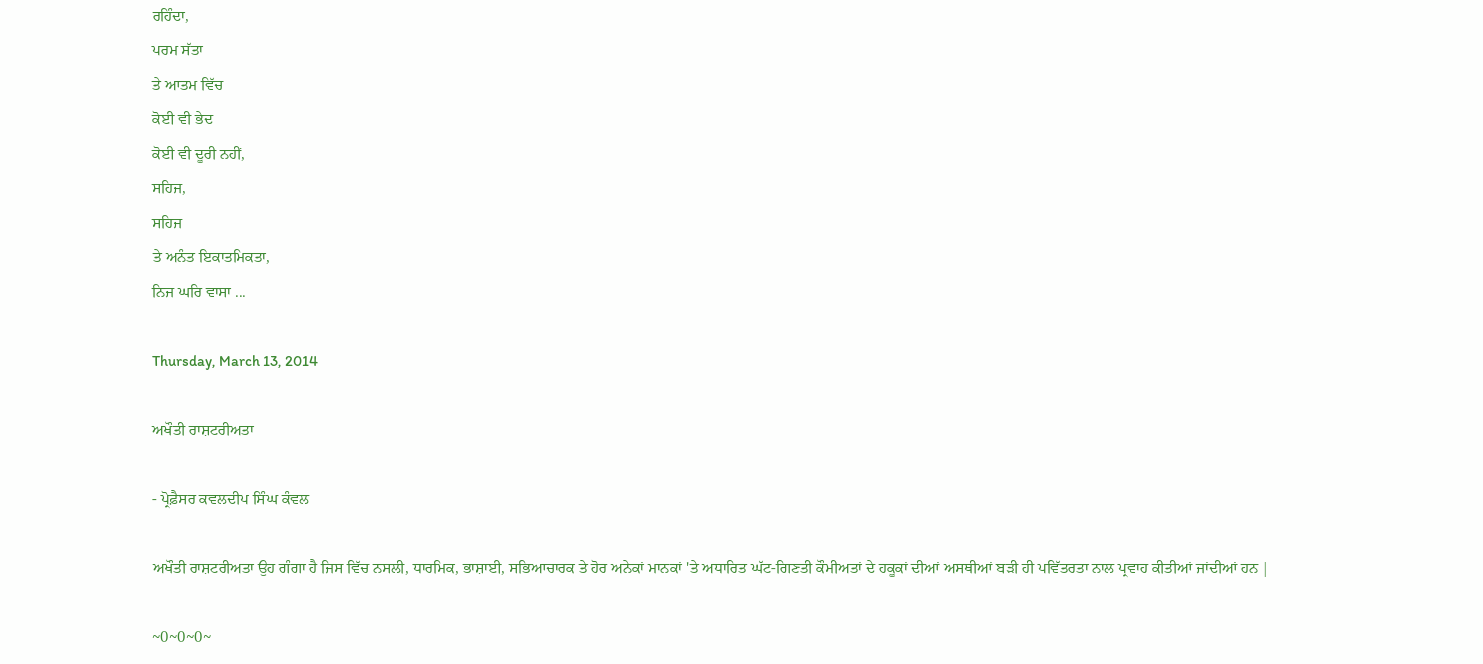ਰਹਿੰਦਾ,
ਪਰਮ ਸੱਤਾ
ਤੇ ਆਤਮ ਵਿੱਚ
ਕੋਈ ਵੀ ਭੇਦ
ਕੋਈ ਵੀ ਦੂਰੀ ਨਹੀਂ,
ਸਹਿਜ,
ਸਹਿਜ
ਤੇ ਅਨੰਤ ਇਕਾਤਮਿਕਤਾ,
ਨਿਜ ਘਰਿ ਵਾਸਾ ...

Thursday, March 13, 2014

ਅਖੌਤੀ ਰਾਸ਼ਟਰੀਅਤਾ

- ਪ੍ਰੋਫ਼ੈਸਰ ਕਵਲਦੀਪ ਸਿੰਘ ਕੰਵਲ

ਅਖੌਤੀ ਰਾਸ਼ਟਰੀਅਤਾ ਉਹ ਗੰਗਾ ਹੈ ਜਿਸ ਵਿੱਚ ਨਸਲੀ, ਧਾਰਮਿਕ, ਭਾਸ਼ਾਈ, ਸਭਿਆਚਾਰਕ ਤੇ ਹੋਰ ਅਨੇਕਾਂ ਮਾਨਕਾਂ 'ਤੇ ਅਧਾਰਿਤ ਘੱਟ-ਗਿਣਤੀ ਕੌਮੀਅਤਾਂ ਦੇ ਹਕੂਕਾਂ ਦੀਆਂ ਅਸਥੀਆਂ ਬੜੀ ਹੀ ਪਵਿੱਤਰਤਾ ਨਾਲ ਪ੍ਰਵਾਹ ਕੀਤੀਆਂ ਜਾਂਦੀਆਂ ਹਨ |

~0~0~0~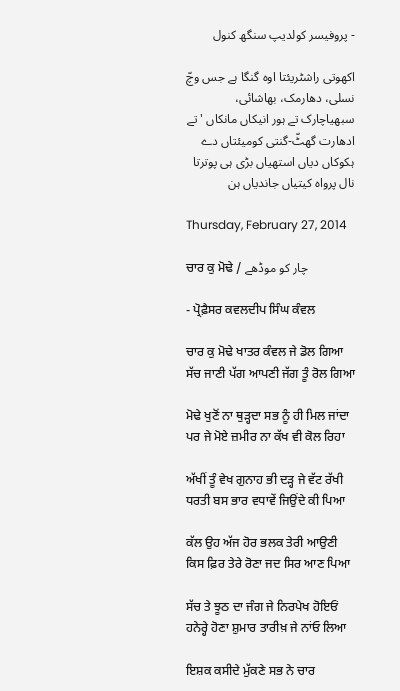- پروفیسر کولدیپ سنگھ کنول

اکھوتی راشٹریئتا اوہ گنگا ہے جس وچّ نسلی، دھارمک، بھاشائی، سبھیاچارک تے ہور انیکاں مانکاں 'تے ادھارت گھٹّ-گنتی کومیئتاں دے ہکوکاں دیاں استھیاں بڑی ہی پوترتا نال پرواہ کیتیاں جاندیاں ہن

Thursday, February 27, 2014

ਚਾਰ ਕੁ ਮੋਢੇ / چار کو موڈھے

- ਪ੍ਰੋਫ਼ੈਸਰ ਕਵਲਦੀਪ ਸਿੰਘ ਕੰਵਲ

ਚਾਰ ਕੁ ਮੋਢੇ ਖਾਤਰ ਕੰਵਲ ਜੇ ਡੋਲ ਗਿਆ
ਸੱਚ ਜਾਣੀ ਪੱਗ ਆਪਣੀ ਜੱਗ ਤੂੰ ਰੋਲ ਗਿਆ

ਮੋਢੇ ਖੁਣੋਂ ਨਾ ਥੁੜ੍ਹਦਾ ਸਭ ਨੂੰ ਹੀ ਮਿਲ ਜਾਂਦਾ
ਪਰ ਜੇ ਮੋਏ ਜ਼ਮੀਰ ਨਾ ਕੱਖ ਵੀ ਕੋਲ ਰਿਹਾ

ਅੱਖੀਂ ਤੂੰ ਵੇਖ ਗੁਨਾਹ ਭੀ ਦੜ੍ਹ ਜੇ ਵੱਟ ਰੱਖੀ
ਧਰਤੀ ਬਸ ਭਾਰ ਵਧਾਵੇਂ ਜਿਉਂਦੇ ਕੀ ਪਿਆ

ਕੱਲ ਉਹ ਅੱਜ ਹੋਰ ਭਲਕ ਤੇਰੀ ਆਉਣੀ
ਕਿਸ ਫ਼ਿਰ ਤੇਰੇ ਰੋਣਾ ਜਦ ਸਿਰ ਆਣ ਪਿਆ

ਸੱਚ ਤੇ ਝੂਠ ਦਾ ਜੰਗ ਜੇ ਨਿਰਪੇਖ ਹੋਇਓਂ
ਹਨੇਰ੍ਹੇ ਹੋਣਾ ਸ਼ੁਮਾਰ ਤਾਰੀਖ਼ ਜੇ ਨਾਂਓ ਲਿਆ

ਇਸ਼ਕ ਕਸੀਦੇ ਮੁੱਕਣੇ ਸਭ ਨੇ ਚਾਰ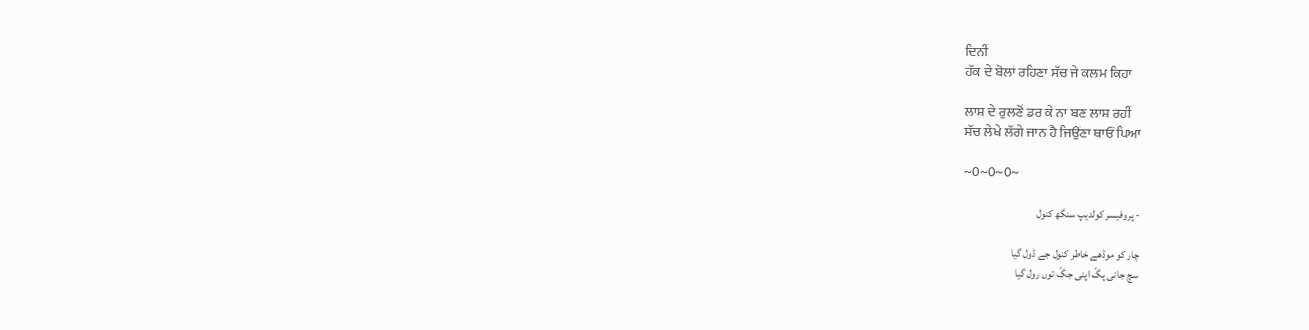ਦਿਨੀਂ
ਹੱਕ ਦੇ ਬੋਲਾਂ ਰਹਿਣਾ ਸੱਚ ਜੇ ਕਲਮ ਕਿਹਾ

ਲਾਸ਼ ਦੇ ਰੁਲਣੋਂ ਡਰ ਕੇ ਨਾ ਬਣ ਲਾਸ਼ ਰਹੀਂ
ਸੱਚ ਲੇਖੇ ਲੱਗੇ ਜਾਨ ਹੈ ਜਿਉਂਣਾ ਥਾਓਂ ਪਿਆ

~0~0~0~

- پروفیسر کولدیپ سنگھ کنول

چار کو موڈھے خاطر کنول جے ڈول گیا
سچ جانی پگّ اپنی جگّ توں رول گیا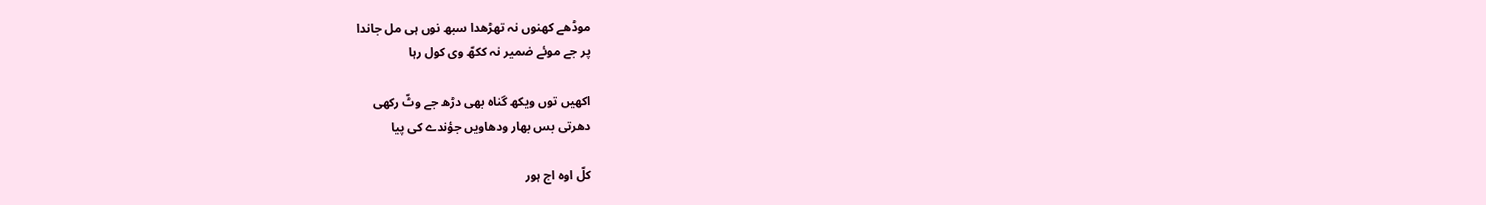موڈھے کھنوں نہ تھڑھدا سبھ نوں ہی مل جاندا
پر جے موئے ضمیر نہ ککھّ وی کول رہا

اکھیں توں ویکھ گناہ بھی دڑھ جے وٹّ رکھی
دھرتی بس بھار ودھاویں جؤندے کی پیا

کلّ اوہ اج ہور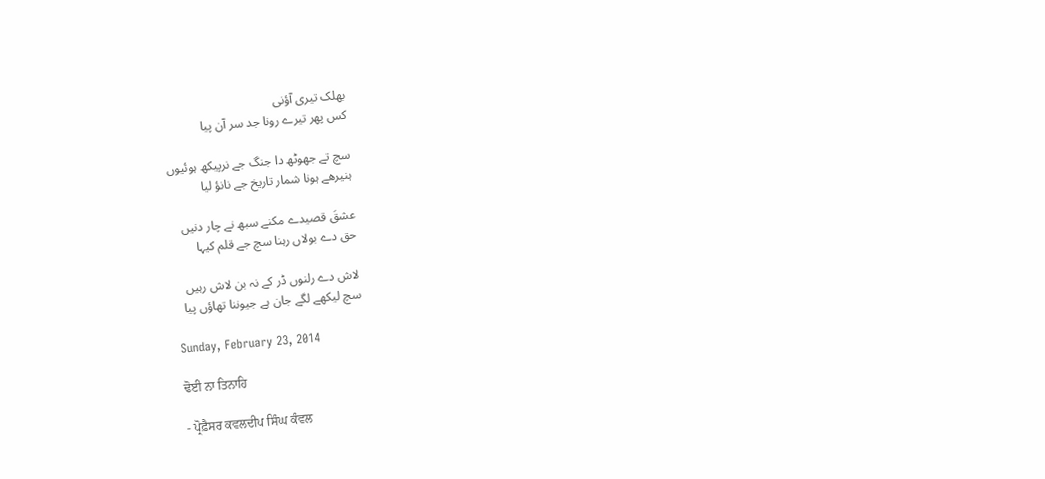بھلک تیری آؤنی
کس پھر تیرے رونا جد سر آن پیا

سچ تے جھوٹھ دا جنگ جے نرپیکھ ہوئیوں
ہنیرھے ہونا شمار تاریخ جے نانؤ لیا

عشقَ قصیدے مکنے سبھ نے چار دنیں
حق دے بولاں رہنا سچ جے قلم کیہا

لاش دے رلنوں ڈر کے نہ بن لاش رہیں
سچ لیکھے لگے جان ہے جیوننا تھاؤں پیا

Sunday, February 23, 2014

ਢੋਈ ਨਾ ਤਿਨਾਹਿ

- ਪ੍ਰੋਫ਼ੈਸਰ ਕਵਲਦੀਪ ਸਿੰਘ ਕੰਵਲ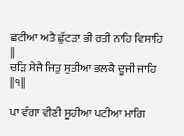ਛਟੀਆ ਅਤੈ ਛੁੱਟੜਾ ਭੀ ਰਤੀ ਨਾਹਿ ਵਿਸਾਹਿ ||
ਚੜਿ ਸੇਜੈ ਜਿਤੁ ਸੁਤੀਆ ਭਲਕੈ ਦੂਜੀ ਜਾਹਿ ||੧||

ਪਾ ਵੰਗਾ ਵੀਣੀ ਸੂਹੀਆ ਪਟੀਆ ਮਾਗਿ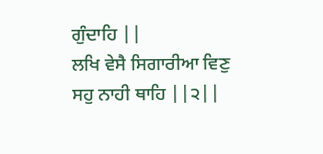ਗੁੰਦਾਹਿ ||
ਲਖਿ ਵੇਸੈ ਸਿਗਾਰੀਆ ਵਿਣੁ ਸਹੁ ਨਾਹੀ ਥਾਹਿ ||੨||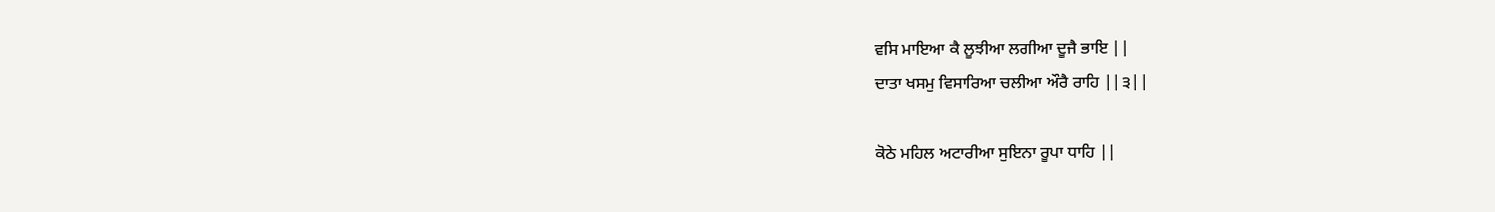ਵਸਿ ਮਾਇਆ ਕੈ ਲੂਝੀਆ ਲਗੀਆ ਦੂਜੈ ਭਾਇ ||
ਦਾਤਾ ਖਸਮੁ ਵਿਸਾਰਿਆ ਚਲੀਆ ਔਰੈ ਰਾਹਿ ||੩||

ਕੋਠੇ ਮਹਿਲ ਅਟਾਰੀਆ ਸੁਇਨਾ ਰੂਪਾ ਧਾਹਿ ||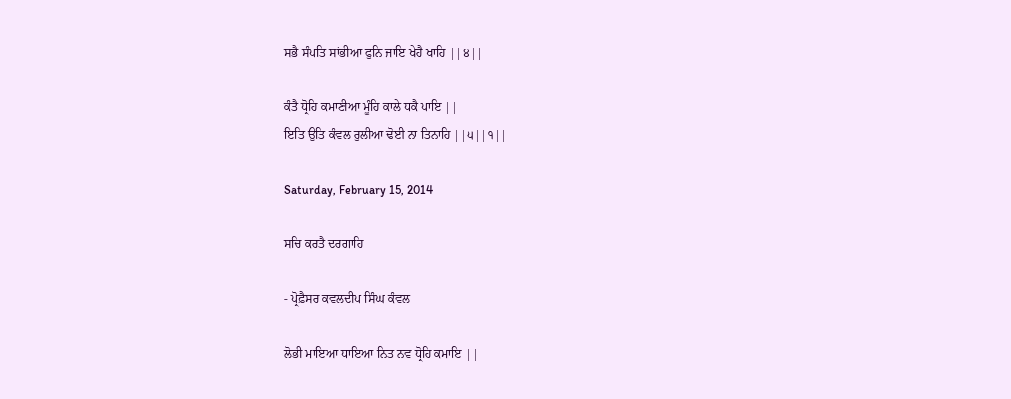ਸਭੈ ਸੰਪਤਿ ਸਾਂਭੀਆ ਫੁਨਿ ਜਾਇ ਖੇਹੈ ਖਾਹਿ ||੪||

ਕੰਤੈ ਧ੍ਰੋਹਿ ਕਮਾਣੀਆ ਮੂੰਹਿ ਕਾਲੇ ਧਕੈ ਪਾਇ ||
ਇਤਿ ਉਤਿ ਕੰਵਲ ਰੁਲੀਆ ਢੋਈ ਨਾ ਤਿਨਾਹਿ ||੫||੧||

Saturday, February 15, 2014

ਸਚਿ ਕਰਤੈ ਦਰਗਾਹਿ

- ਪ੍ਰੋਫ਼ੈਸਰ ਕਵਲਦੀਪ ਸਿੰਘ ਕੰਵਲ

ਲੋਭੀ ਮਾਇਆ ਧਾਇਆ ਨਿਤ ਨਵ ਧ੍ਰੋਹਿ ਕਮਾਇ ||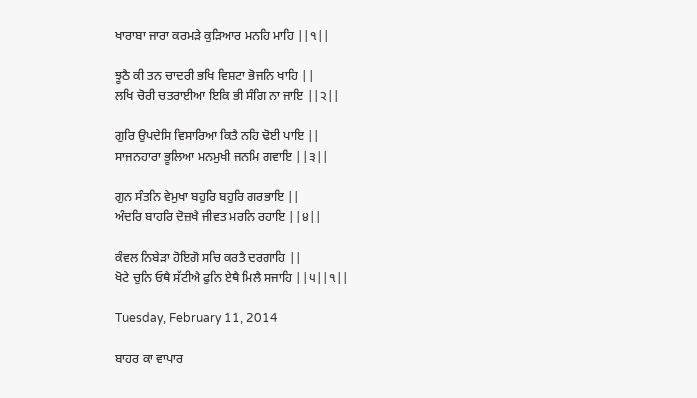ਖਾਰਾਬਾ ਜਾਰਾ ਕਰਮੜੇ ਕੁੜਿਆਰ ਮਨਹਿ ਮਾਹਿ ||੧||

ਝੂਠੈ ਕੀ ਤਨ ਚਾਦਰੀ ਭਖਿ ਵਿਸ਼ਟਾ ਭੋਜਨਿ ਖਾਹਿ ||
ਲਖਿ ਚੋਰੀ ਚਤਰਾਈਆ ਇਕਿ ਭੀ ਸੰਗਿ ਨਾ ਜਾਇ ||੨||

ਗੁਰਿ ਉਪਦੇਸਿ ਵਿਸਾਰਿਆ ਕਿਤੈ ਨਹਿ ਢੋਈ ਪਾਇ ||
ਸਾਜਨਹਾਰਾ ਭੂਲਿਆ ਮਨਮੁਖੀ ਜਨਮਿ ਗਵਾਇ ||੩||

ਗੁਨ ਸੰਤਨਿ ਵੇਮੁਖਾ ਬਹੁਰਿ ਬਹੁਰਿ ਗਰਭਾਇ ||
ਅੰਦਰਿ ਬਾਹਰਿ ਦੋਜ਼ਖੈ ਜੀਵਤ ਮਰਨਿ ਰਹਾਇ ||੪||

ਕੰਵਲ ਨਿਬੇੜਾ ਹੋਇਗੋ ਸਚਿ ਕਰਤੈ ਦਰਗਾਹਿ ||
ਖੋਟੇ ਚੁਨਿ ਓਥੈ ਸੱਟੀਐ ਫੁਨਿ ਏਥੈ ਮਿਲੈ ਸਜਾਹਿ ||੫||੧||

Tuesday, February 11, 2014

ਬਾਹਰ ਕਾ ਵਾਪਾਰ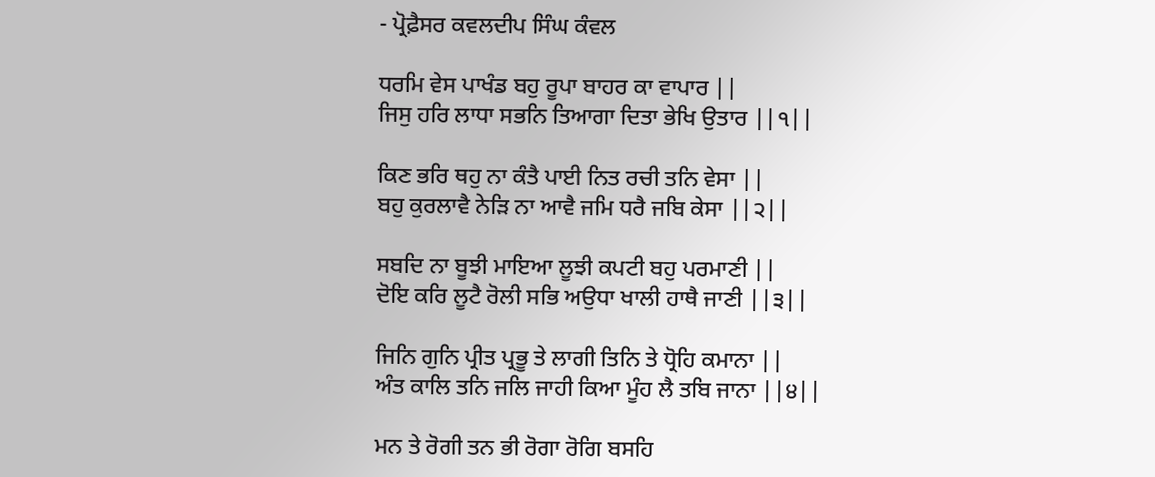- ਪ੍ਰੋਫ਼ੈਸਰ ਕਵਲਦੀਪ ਸਿੰਘ ਕੰਵਲ

ਧਰਮਿ ਵੇਸ ਪਾਖੰਡ ਬਹੁ ਰੂਪਾ ਬਾਹਰ ਕਾ ਵਾਪਾਰ ||
ਜਿਸੁ ਹਰਿ ਲਾਧਾ ਸਭਨਿ ਤਿਆਗਾ ਦਿਤਾ ਭੇਖਿ ਉਤਾਰ ||੧||

ਕਿਣ ਭਰਿ ਥਹੁ ਨਾ ਕੰਤੈ ਪਾਈ ਨਿਤ ਰਚੀ ਤਨਿ ਵੇਸਾ ||
ਬਹੁ ਕੁਰਲਾਵੈ ਨੇੜਿ ਨਾ ਆਵੈ ਜਮਿ ਧਰੈ ਜਬਿ ਕੇਸਾ ||੨||

ਸਬਦਿ ਨਾ ਬੂਝੀ ਮਾਇਆ ਲੂਝੀ ਕਪਟੀ ਬਹੁ ਪਰਮਾਣੀ ||
ਦੋਇ ਕਰਿ ਲੂਟੈ ਰੋਲੀ ਸਭਿ ਅਉਧਾ ਖਾਲੀ ਹਾਥੈ ਜਾਣੀ ||੩||

ਜਿਨਿ ਗੁਨਿ ਪ੍ਰੀਤ ਪ੍ਰਭੂ ਤੇ ਲਾਗੀ ਤਿਨਿ ਤੇ ਧ੍ਰੋਹਿ ਕਮਾਨਾ ||
ਅੰਤ ਕਾਲਿ ਤਨਿ ਜਲਿ ਜਾਹੀ ਕਿਆ ਮੂੰਹ ਲੈ ਤਬਿ ਜਾਨਾ ||੪||

ਮਨ ਤੇ ਰੋਗੀ ਤਨ ਭੀ ਰੋਗਾ ਰੋਗਿ ਬਸਹਿ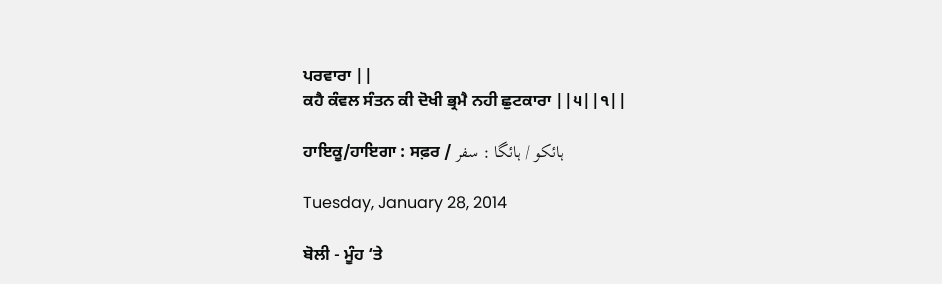ਪਰਵਾਰਾ ||
ਕਹੈ ਕੰਵਲ ਸੰਤਨ ਕੀ ਦੋਖੀ ਭ੍ਰਮੈ ਨਹੀ ਛੁਟਕਾਰਾ ||੫||੧||

ਹਾਇਕੂ/ਹਾਇਗਾ : ਸਫ਼ਰ / ہائکو / ہائگا : سفر

Tuesday, January 28, 2014

ਬੋਲੀ - ਮੂੰਹ ‘ਤੇ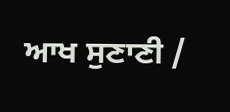ਆਖ ਸੁਣਾਣੀ /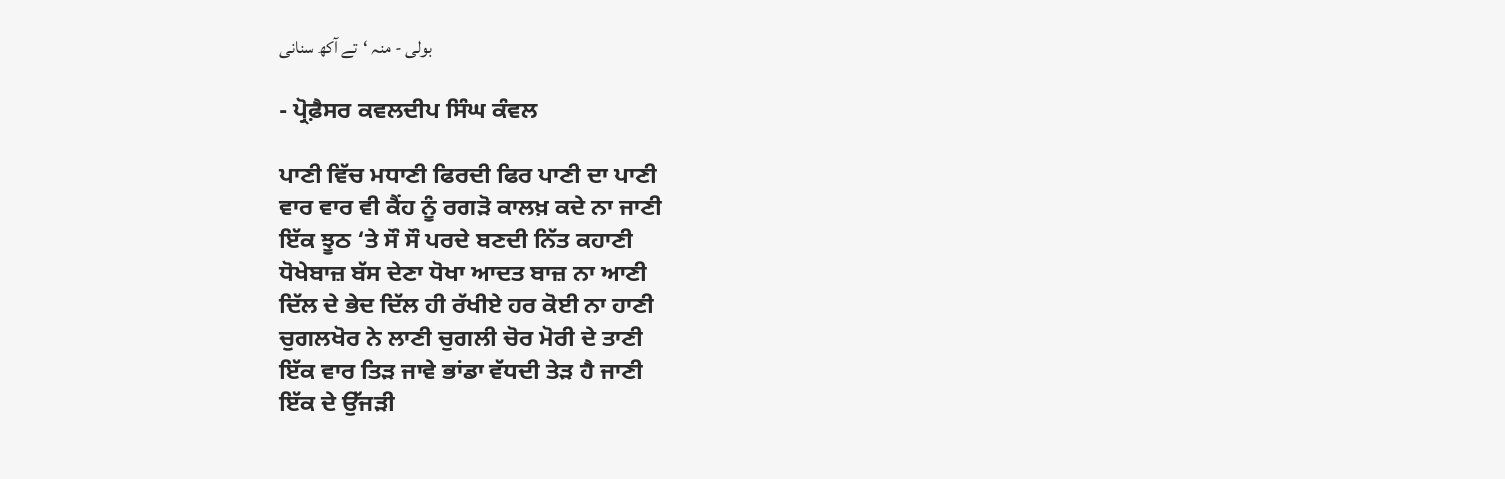بولی - منہ ‘تے آکھ سنانی

- ਪ੍ਰੋਫ਼ੈਸਰ ਕਵਲਦੀਪ ਸਿੰਘ ਕੰਵਲ

ਪਾਣੀ ਵਿੱਚ ਮਧਾਣੀ ਫਿਰਦੀ ਫਿਰ ਪਾਣੀ ਦਾ ਪਾਣੀ
ਵਾਰ ਵਾਰ ਵੀ ਕੈਂਹ ਨੂੰ ਰਗੜੋ ਕਾਲਖ਼ ਕਦੇ ਨਾ ਜਾਣੀ
ਇੱਕ ਝੂਠ ‘ਤੇ ਸੌ ਸੌ ਪਰਦੇ ਬਣਦੀ ਨਿੱਤ ਕਹਾਣੀ
ਧੋਖੇਬਾਜ਼ ਬੱਸ ਦੇਣਾ ਧੋਖਾ ਆਦਤ ਬਾਜ਼ ਨਾ ਆਣੀ
ਦਿੱਲ ਦੇ ਭੇਦ ਦਿੱਲ ਹੀ ਰੱਖੀਏ ਹਰ ਕੋਈ ਨਾ ਹਾਣੀ
ਚੁਗਲਖੋਰ ਨੇ ਲਾਣੀ ਚੁਗਲੀ ਚੋਰ ਮੋਰੀ ਦੇ ਤਾਣੀ
ਇੱਕ ਵਾਰ ਤਿੜ ਜਾਵੇ ਭਾਂਡਾ ਵੱਧਦੀ ਤੇੜ ਹੈ ਜਾਣੀ
ਇੱਕ ਦੇ ਉੱਜੜੀ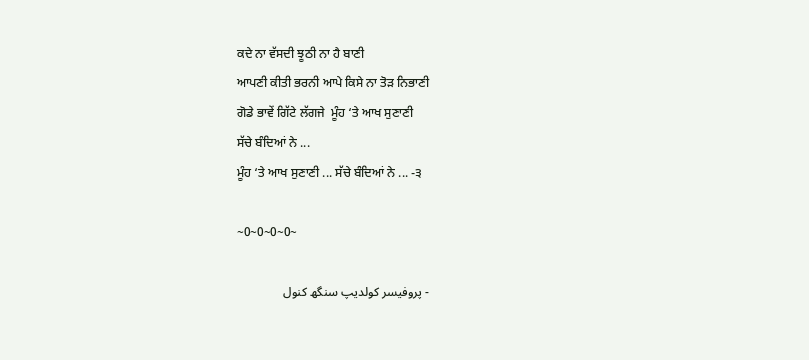ਕਦੇ ਨਾ ਵੱਸਦੀ ਝੂਠੀ ਨਾ ਹੈ ਬਾਣੀ
ਆਪਣੀ ਕੀਤੀ ਭਰਨੀ ਆਪੇ ਕਿਸੇ ਨਾ ਤੋੜ ਨਿਭਾਣੀ
ਗੋਡੇ ਭਾਵੇਂ ਗਿੱਟੇ ਲੱਗਜੇ  ਮੂੰਹ ‘ਤੇ ਆਖ ਸੁਣਾਣੀ
ਸੱਚੇ ਬੰਦਿਆਂ ਨੇ ...
ਮੂੰਹ ‘ਤੇ ਆਖ ਸੁਣਾਣੀ ... ਸੱਚੇ ਬੰਦਿਆਂ ਨੇ ... -੩

~0~0~0~0~

- پروفیسر کولدیپ سنگھ کنول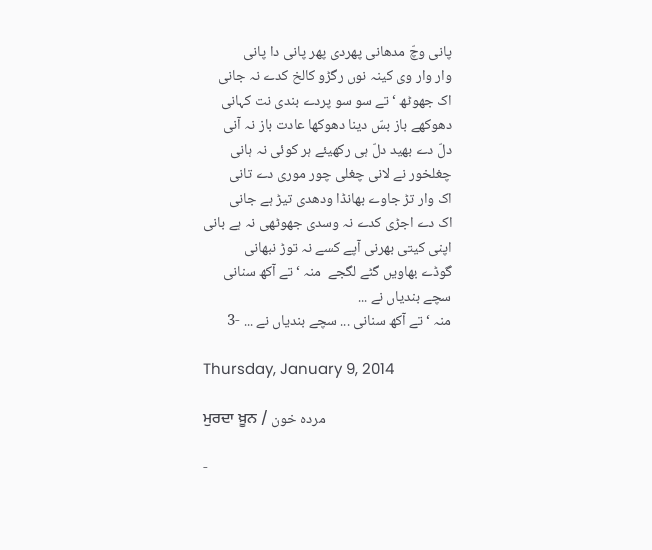پانی وچّ مدھانی پھردی پھر پانی دا پانی
وار وار وی کینہ نوں رگڑو کالخ کدے نہ جانی
اک جھوٹھ ‘تے سو سو پردے بندی نت کہانی
دھوکھے باز بسّ دینا دھوکھا عادت باز نہ آنی
دلّ دے بھید دلّ ہی رکھیئے ہر کوئی نہ ہانی
چغلخور نے لانی چغلی چور موری دے تانی
اک وار تڑ جاوے بھانڈا ودھدی تیڑ ہے جانی
اک دے اجڑی کدے نہ وسدی جھوٹھی نہ ہے بانی
اپنی کیتی بھرنی آپے کسے نہ توڑ نبھانی
گوڈے بھاویں گٹے لگجے  منہ ‘تے آکھ سنانی
سچے بندیاں نے ...
منہ ‘تے آکھ سنانی ... سچے بندیاں نے ... -3

Thursday, January 9, 2014

ਮੁਰਦਾ ਖ਼ੂਨ / مردہ خون

-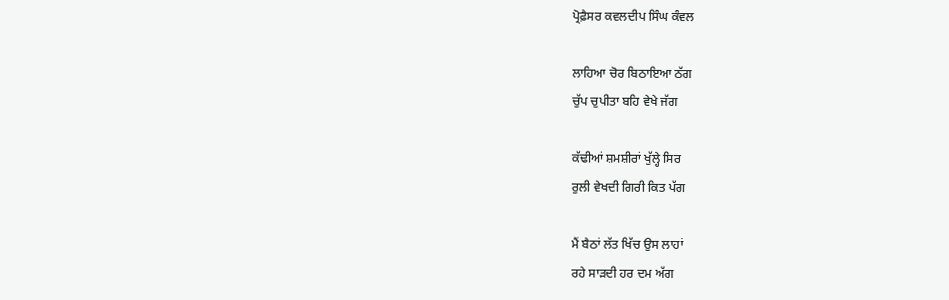ਪ੍ਰੋਫ਼ੈਸਰ ਕਵਲਦੀਪ ਸਿੰਘ ਕੰਵਲ

ਲਾਹਿਆ ਚੋਰ ਬਿਠਾਇਆ ਠੱਗ
ਚੁੱਪ ਚੁਪੀਤਾ ਬਹਿ ਵੇਖੇ ਜੱਗ

ਕੱਢੀਆਂ ਸ਼ਮਸ਼ੀਰਾਂ ਖੁੱਲ੍ਹੇ ਸਿਰ
ਰੁਲੀ ਵੇਖਦੀ ਗਿਰੀ ਕਿਤ ਪੱਗ

ਮੈਂ ਬੈਠਾਂ ਲੱਤ ਖਿੱਚ ਉਸ ਲਾਹਾਂ
ਰਹੇ ਸਾੜਦੀ ਹਰ ਦਮ ਅੱਗ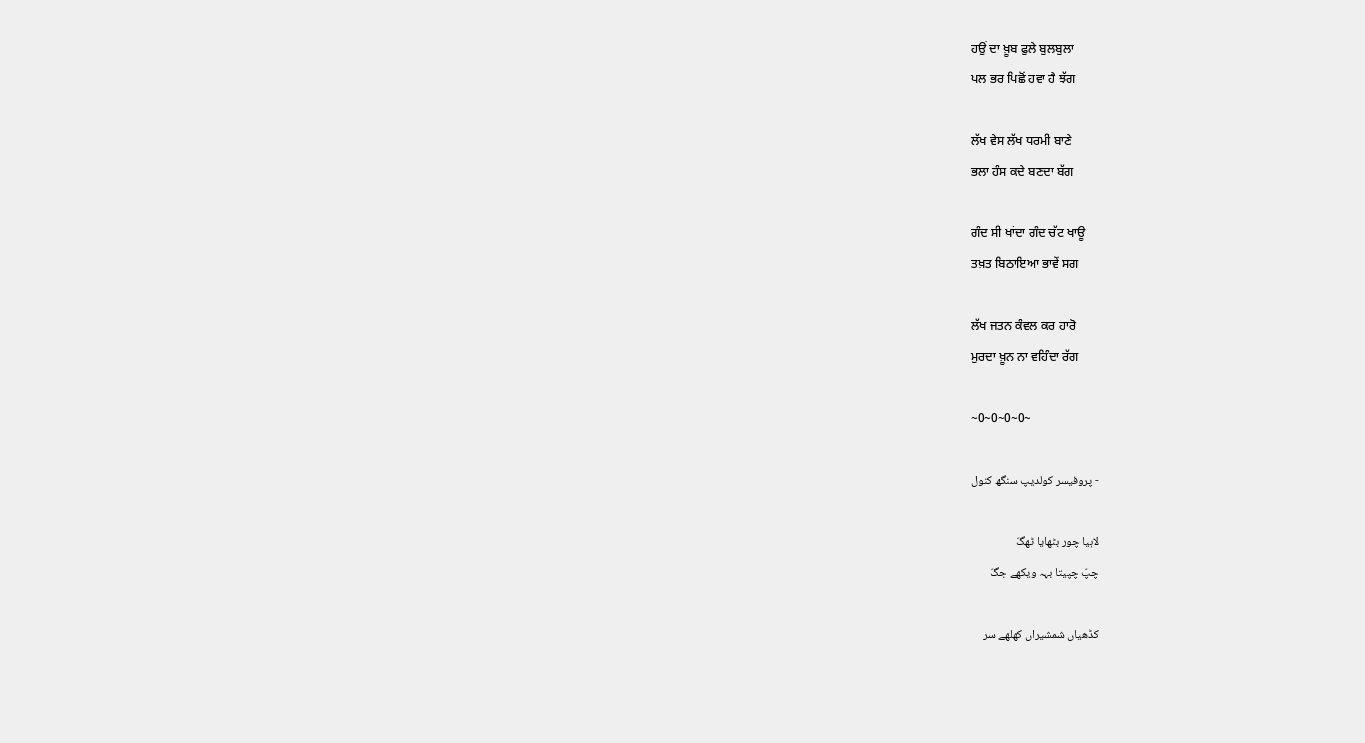ਹਉਂ ਦਾ ਖ਼ੂਬ ਫੁਲੇ ਬੁਲਬੁਲਾ
ਪਲ ਭਰ ਪਿਛੋਂ ਹਵਾ ਹੈ ਝੱਗ

ਲੱਖ ਵੇਸ ਲੱਖ ਧਰਮੀ ਬਾਣੇ
ਭਲਾ ਹੰਸ ਕਦੇ ਬਣਦਾ ਬੱਗ

ਗੰਦ ਸੀ ਖਾਂਦਾ ਗੰਦ ਚੱਟ ਖਾਊ
ਤਖ਼ਤ ਬਿਠਾਇਆ ਭਾਵੇਂ ਸਗ

ਲੱਖ ਜਤਨ ਕੰਵਲ ਕਰ ਹਾਰੋ
ਮੁਰਦਾ ਖ਼ੂਨ ਨਾ ਵਹਿੰਦਾ ਰੱਗ

~0~0~0~0~

- پروفیسر کولدیپ سنگھ کنول

لاہیا چور بٹھایا ٹھگّ
چپّ چپیتا بہہ ویکھے جگّ

کڈھیاں شمشیراں کھلھے سر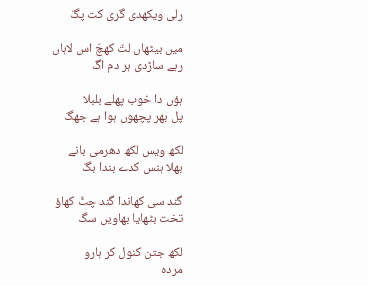رلی ویکھدی گری کت پگّ

میں بیٹھاں لتّ کھچّ اس لاہاں
رہے ساڑدی ہر دم اگّ

ہؤں دا خوب پھلے بلبلا
پل بھر پچھوں ہوا ہے جھگّ

لکھ ویس لکھ دھرمی بانے
بھلا ہنس کدے بندا بگّ

گند سی کھاندا گند چٹّ کھاؤ
تخت بٹھایا بھاویں سگ

لکھ جتن کنول کر ہارو
مردہ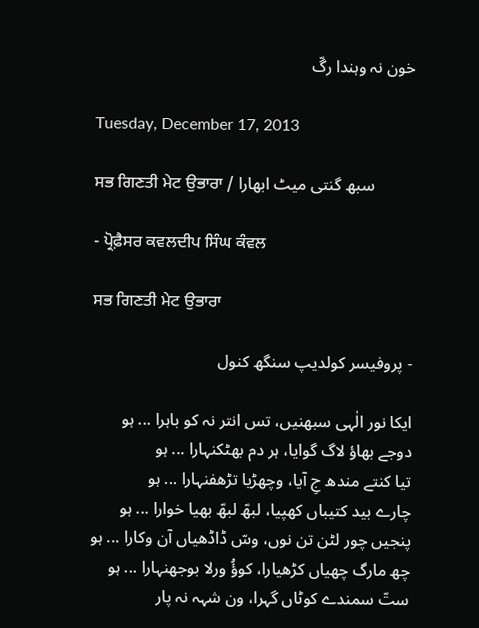خون نہ وہندا رگّ

Tuesday, December 17, 2013

ਸਭ ਗਿਣਤੀ ਮੇਟ ਉਭਾਰਾ / سبھ گنتی میٹ ابھارا

- ਪ੍ਰੋਫ਼ੈਸਰ ਕਵਲਦੀਪ ਸਿੰਘ ਕੰਵਲ

ਸਭ ਗਿਣਤੀ ਮੇਟ ਉਭਾਰਾ

- پروفیسر کولدیپ سنگھ کنول

ایکا نور الٰہی سبھنیں، تس انتر نہ کو باہرا ... ہو
دوجے بھاؤ لاگ گوایا، ہر دم بھٹکنہارا ... ہو
تیا کنتے مندھ جِ آیا، وچھڑیا تڑھفنہارا ... ہو
چارے بید کتیباں کھپیا، لبھّ لبھّ بھیا خوارا ... ہو
پنجیں چور لٹن تن نوں، وسّ ڈاڈھیاں آن وکارا ... ہو
چھ مارگ چھیاں کڑھیارا، کوؤُ ورلا بوجھنہارا ... ہو
ستّ سمندے کوٹاں گہرا، ون شہہ نہ پار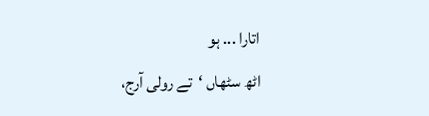اتارا ... ہو
اٹھ سٹھاں ‘تے رولی آرج،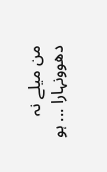من میلے نہ دھوونہارا ... ہو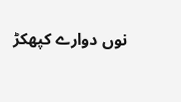نوں دوارے کپھکڑ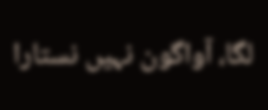لگا، آواگون نہیں نستارا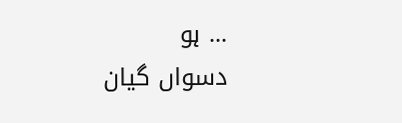... ہو
دسواں گیان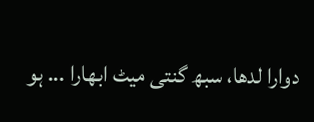دوارا لدھا، سبھ گنتی میٹ ابھارا ... ہو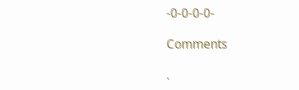-0-0-0-0-

Comments

.